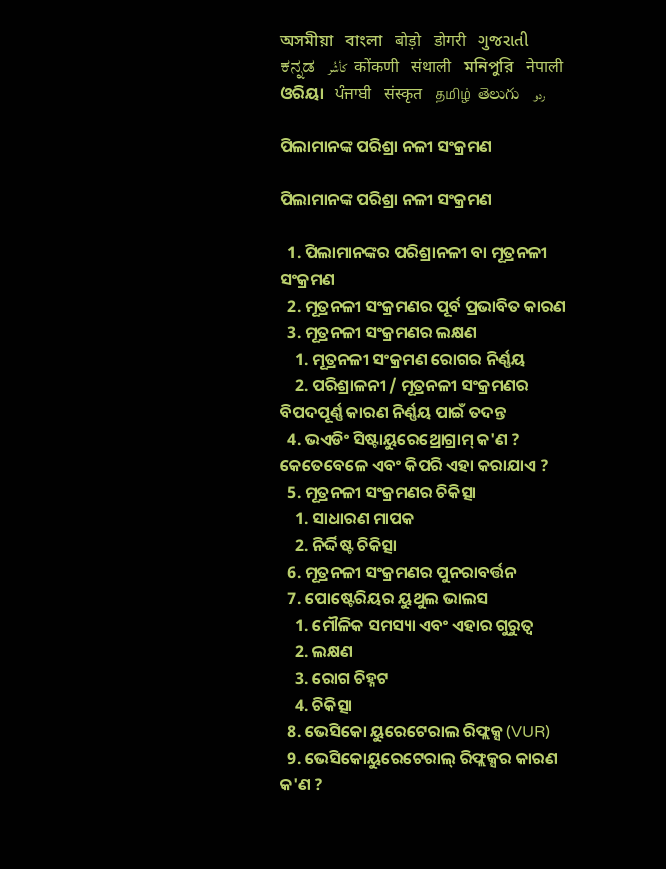অসমীয়া   বাংলা   बोड़ो   डोगरी   ગુજરાતી   ಕನ್ನಡ   كأشُر   कोंकणी   संथाली   মনিপুরি   नेपाली   ଓରିୟା   ਪੰਜਾਬੀ   संस्कृत   தமிழ்  తెలుగు   ردو

ପିଲାମାନଙ୍କ ପରିଶ୍ରା ନଳୀ ସଂକ୍ରମଣ

ପିଲାମାନଙ୍କ ପରିଶ୍ରା ନଳୀ ସଂକ୍ରମଣ

  1. ପିଲାମାନଙ୍କର ପରିଶ୍ରାନଳୀ ବା ମୂତ୍ରନଳୀ ସଂକ୍ରମଣ
  2. ମୂତ୍ରନଳୀ ସଂକ୍ରମଣର ପୂର୍ବ ପ୍ରଭାବିତ କାରଣ
  3. ମୂତ୍ରନଳୀ ସଂକ୍ରମଣର ଲକ୍ଷଣ
    1. ମୂତ୍ରନଳୀ ସଂକ୍ରମଣ ରୋଗର ନିର୍ଣ୍ଣୟ
    2. ପରିଶ୍ରାଳନୀ / ମୂତ୍ରନଳୀ ସଂକ୍ରମଣର ବିପଦପୂର୍ଣ୍ଣ କାରଣ ନିର୍ଣ୍ଣୟ ପାଇଁ ତଦନ୍ତ
  4. ଭଏଡିଂ ସିଷ୍ଟାୟୁରେଥ୍ରୋଗ୍ରାମ୍ କ'ଣ ? କେତେବେଳେ ଏବଂ କିପରି ଏହା କରାଯାଏ ?
  5. ମୂତ୍ରନଳୀ ସଂକ୍ରମଣର ଚିକିତ୍ସା
    1. ସାଧାରଣ ମାପକ
    2. ନିର୍ଦ୍ଦିଷ୍ଟ ଚିକିତ୍ସା
  6. ମୂତ୍ରନଳୀ ସଂକ୍ରମଣର ପୁନରାବର୍ତ୍ତନ
  7. ପୋଷ୍ଟେରିୟର ୟୁଥୁଲ ଭାଲସ
    1. ମୌଳିକ ସମସ୍ୟା ଏବଂ ଏହାର ଗୁରୁତ୍ଵ
    2. ଲକ୍ଷଣ
    3. ରୋଗ ଚିହ୍ନଟ
    4. ଚିକିତ୍ସା
  8. ଭେସିକୋ ୟୁରେଟେରାଲ ରିଫ୍ଲକ୍ସ (VUR)
  9. ଭେସିକୋୟୁରେଟେରାଲ୍ ରିଫ୍ଲକ୍ସର କାରଣ କ'ଣ ?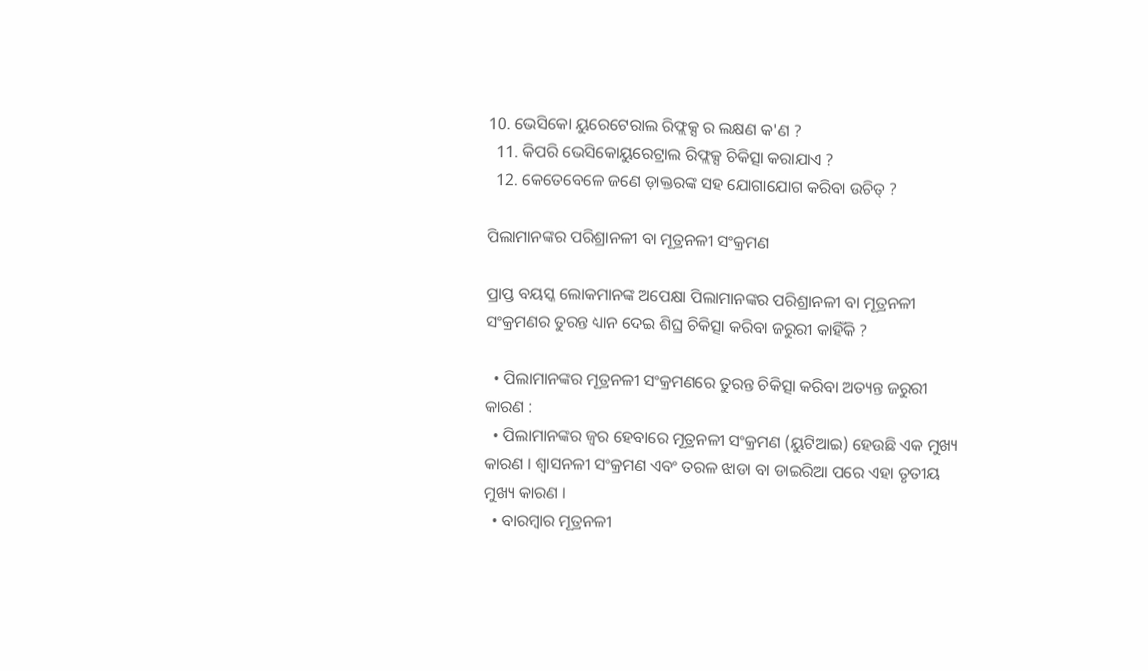10. ଭେସିକୋ ୟୁରେଟେରାଲ ରିଫ୍ଲକ୍ସ ର ଲକ୍ଷଣ କ'ଣ ?
  11. କିପରି ଭେସିକୋୟୁରେଟ୍ରାଲ ରିଫ୍ଲକ୍ସ ଚିକିତ୍ସା କରାଯାଏ ?
  12. କେତେବେଳେ ଜଣେ ଡ଼ାକ୍ତରଙ୍କ ସହ ଯୋଗାଯୋଗ କରିବା ଉଚିତ୍ ?

ପିଲାମାନଙ୍କର ପରିଶ୍ରାନଳୀ ବା ମୂତ୍ରନଳୀ ସଂକ୍ରମଣ

ପ୍ରାପ୍ତ ବୟସ୍କ ଲୋକମାନଙ୍କ ଅପେକ୍ଷା ପିଲାମାନଙ୍କର ପରିଶ୍ରାନଳୀ ବା ମୂତ୍ରନଳୀ ସଂକ୍ରମଣର ତୁରନ୍ତ ଧ୍ୟାନ ଦେଇ ଶିଘ୍ର ଚିକିତ୍ସା କରିବା ଜରୁରୀ କାହିଁକି ?

  • ପିଲାମାନଙ୍କର ମୂତ୍ରନଳୀ ସଂକ୍ରମଣରେ ତୁରନ୍ତ ଚିକିତ୍ସା କରିବା ଅତ୍ୟନ୍ତ ଜରୁରୀ କାରଣ :
  • ପିଲାମାନଙ୍କର ଜ୍ଵର ହେବାରେ ମୂତ୍ରନଳୀ ସଂକ୍ରମଣ (ୟୁଟିଆଇ) ହେଉଛି ଏକ ମୁଖ୍ୟ କାରଣ । ଶ୍ଵାସନଳୀ ସଂକ୍ରମଣ ଏବଂ ତରଳ ଝାଡା ବା ଡାଇରିଆ ପରେ ଏହା ତୃତୀୟ ମୁଖ୍ୟ କାରଣ ।
  • ବାରମ୍ବାର ମୂତ୍ରନଳୀ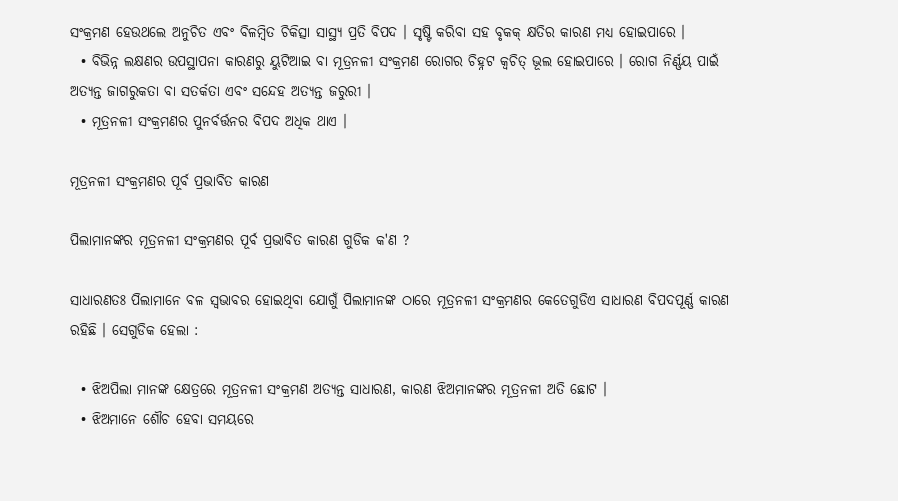ସଂକ୍ରମଣ ହେଉଥଲେ ଅନୁଚିତ ଏବଂ ବିଳମ୍ବିତ ଚିକିତ୍ସା ସାସ୍ଥ୍ୟ ପ୍ରତି ବିପଦ । ସୃଷ୍ଟି କରିବା ସହ ବୃକକ୍ କ୍ଷତିର କାରଣ ମଧ୍ୟ ହୋଇପାରେ ।
  • ବିଭିନ୍ନ ଲକ୍ଷଣର ଉପସ୍ଥାପନା କାରଣରୁ ୟୁଟିଆଇ ବା ମୂତ୍ରନଳୀ ସଂକ୍ରମଣ ରୋଗର ଚିହ୍ନଟ କ୍ଵଚିତ୍ ଭୂଲ ହୋଇପାରେ । ରୋଗ ନିର୍ଣ୍ଣୟ ପାଇଁ ଅତ୍ୟନ୍ତ ଜାଗରୁକତା ବା ସତର୍କତା ଏବଂ ସନ୍ଦେହ ଅତ୍ୟନ୍ତ ଜରୁରୀ ।
  • ମୂତ୍ରନଳୀ ସଂକ୍ରମଣର ପୁନର୍ବର୍ତ୍ତନର ବିପଦ ଅଧିକ ଥାଏ ।

ମୂତ୍ରନଳୀ ସଂକ୍ରମଣର ପୂର୍ବ ପ୍ରଭାବିତ କାରଣ

ପିଲାମାନଙ୍କର ମୂତ୍ରନଳୀ ସଂକ୍ରମଣର ପୂର୍ବ ପ୍ରଭାବିତ କାରଣ ଗୁଡିକ କ'ଣ ?

ସାଧାରଣତଃ ପିଲାମାନେ ବଳ ସ୍ୱଭାବର ହୋଇଥିବା ଯୋଗୁଁ ପିଲାମାନଙ୍କ ଠାରେ ମୂତ୍ରନଳୀ ସଂକ୍ରମଣର କେତେଗୁଡିଏ ସାଧାରଣ ବିପଦପୂର୍ଣ୍ଣ କାରଣ ରହିଛି । ସେଗୁଡିକ ହେଲା :

  • ଝିଅପିଲା ମାନଙ୍କ କ୍ଷେତ୍ରରେ ମୂତ୍ରନଳୀ ସଂକ୍ରମଣ ଅତ୍ୟନ୍ତ ସାଧାରଣ, କାରଣ ଝିଅମାନଙ୍କର ମୂତ୍ରନଳୀ ଅତି ଛୋଟ ।
  • ଝିଅମାନେ ଶୌଚ ହେବା ସମୟରେ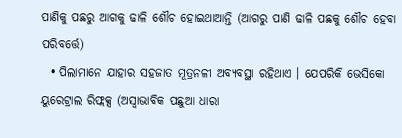ପାଣିକୁ ପଛରୁ ଆଗକୁ ଢାଳି ଶୌଚ ହୋଇଥାଆନ୍ତି (ଆଗରୁ ପାଣି ଢାଳି ପଛକୁ ଶୌଚ ହେବା ପରିବର୍ତ୍ତେ)
  • ପିଲାମାନେ ଯାହାର ସହଜାତ ମୂତ୍ରନଳୀ ଅବ୍ୟବସ୍ଥା ରହିଥାଏ । ଯେପରିକି ଭେସିକୋ ୟୁରେଟ୍ରାଲ ରିଫ୍ଲକ୍ସ (ଅସ୍ଵାଭାବିକ ପଛୁଆ ଧାରା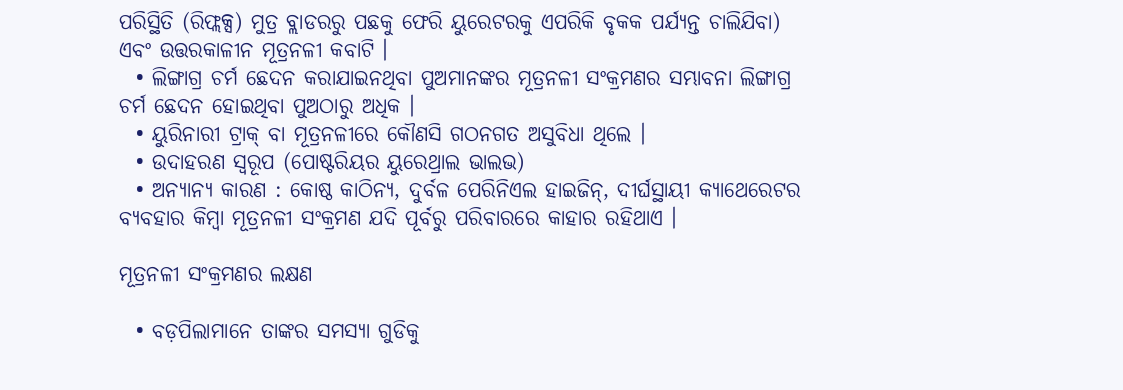ପରିସ୍ଥିତି (ରିଫ୍ଲକ୍ସ) ମୁତ୍ର ବ୍ଲାଡରରୁ ପଛକୁ ଫେରି ୟୁରେଟରକୁ ଏପରିକି ବୃକକ ପର୍ଯ୍ୟନ୍ତ ଚାଲିଯିବା) ଏବଂ ଉତ୍ତରକାଳୀନ ମୂତ୍ରନଳୀ କବାଟି ।
  • ଲିଙ୍ଗାଗ୍ର ଚର୍ମ ଛେଦନ କରାଯାଇନଥିବା ପୁଅମାନଙ୍କର ମୂତ୍ରନଳୀ ସଂକ୍ରମଣର ସମ୍ଭାବନା ଲିଙ୍ଗାଗ୍ର ଚର୍ମ ଛେଦନ ହୋଇଥିବା ପୁଅଠାରୁ ଅଧିକ ।
  • ୟୁରିନାରୀ ଟ୍ରାକ୍ ବା ମୂତ୍ରନଳୀରେ କୌଣସି ଗଠନଗତ ଅସୁବିଧା ଥିଲେ ।
  • ଉଦାହରଣ ସ୍ଵରୂପ (ପୋଷ୍ଟରିୟର ୟୁରେଥ୍ରାଲ ଭାଲଭ)
  • ଅନ୍ୟାନ୍ୟ କାରଣ : କୋଷ୍ଠ କାଠିନ୍ୟ, ଦୁର୍ବଳ ପେରିନିଏଲ ହାଇଜିନ୍, ଦୀର୍ଘସ୍ଥାୟୀ କ୍ୟାଥେରେଟର ବ୍ୟବହାର କିମ୍ବା ମୂତ୍ରନଳୀ ସଂକ୍ରମଣ ଯଦି ପୂର୍ବରୁ ପରିବାରରେ କାହାର ରହିଥାଏ ।

ମୂତ୍ରନଳୀ ସଂକ୍ରମଣର ଲକ୍ଷଣ

  • ବଡ଼ପିଲାମାନେ ତାଙ୍କର ସମସ୍ୟା ଗୁଡିକୁ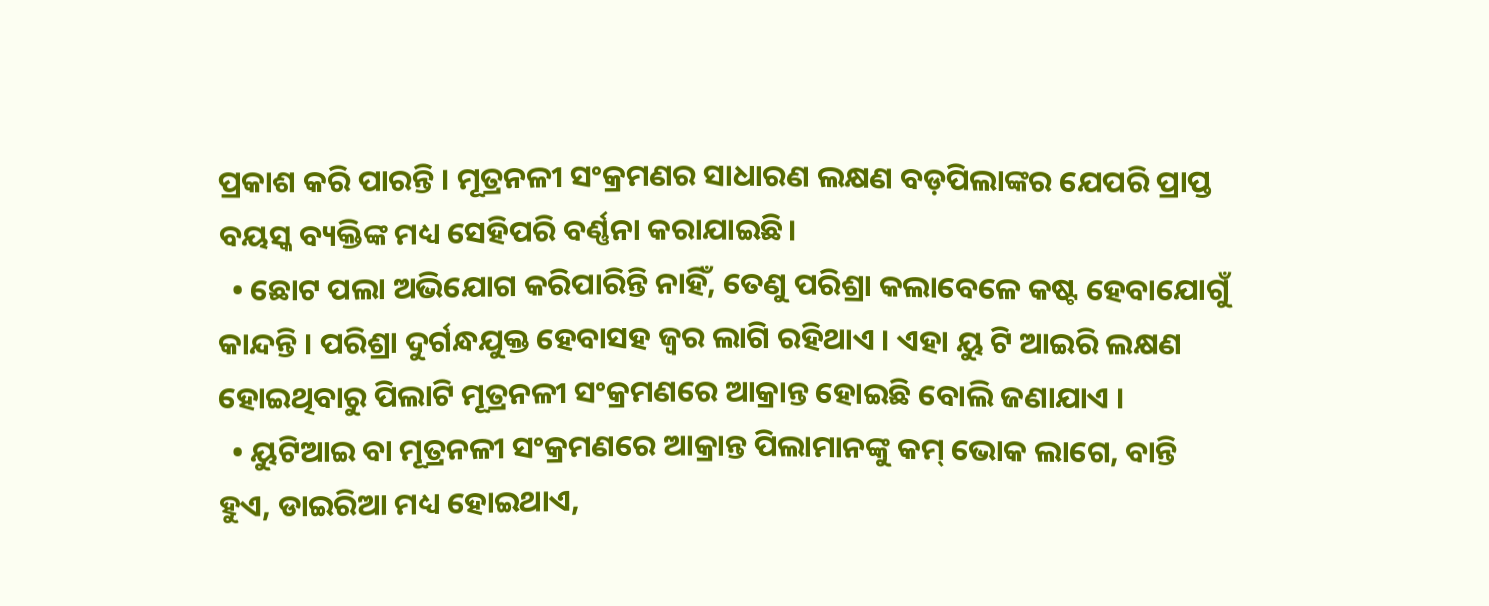ପ୍ରକାଶ କରି ପାରନ୍ତି । ମୂତ୍ରନଳୀ ସଂକ୍ରମଣର ସାଧାରଣ ଲକ୍ଷଣ ବଡ଼ପିଲାଙ୍କର ଯେପରି ପ୍ରାପ୍ତ ବୟସ୍କ ବ୍ୟକ୍ତିଙ୍କ ମଧ୍ୟ ସେହିପରି ବର୍ଣ୍ଣନା କରାଯାଇଛି।
  • ଛୋଟ ପଲା ଅଭିଯୋଗ କରିପାରିନ୍ତି ନାହିଁ, ତେଣୁ ପରିଶ୍ରା କଲାବେଳେ କଷ୍ଟ ହେବାଯୋଗୁଁ କାନ୍ଦନ୍ତି । ପରିଶ୍ରା ଦୁର୍ଗନ୍ଧଯୁକ୍ତ ହେବାସହ ଜ୍ଵର ଲାଗି ରହିଥାଏ । ଏହା ୟୁ ଟି ଆଇରି ଲକ୍ଷଣ ହୋଇଥିବାରୁ ପିଲାଟି ମୂତ୍ରନଳୀ ସଂକ୍ରମଣରେ ଆକ୍ରାନ୍ତ ହୋଇଛି ବୋଲି ଜଣାଯାଏ ।
  • ୟୁଟିଆଇ ବା ମୂତ୍ରନଳୀ ସଂକ୍ରମଣରେ ଆକ୍ରାନ୍ତ ପିଲାମାନଙ୍କୁ କମ୍ ଭୋକ ଲାଗେ, ବାନ୍ତି ହୁଏ, ଡାଇରିଆ ମଧ୍ୟ ହୋଇଥାଏ,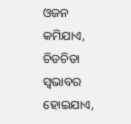ଓଜନ କମିଯାଏ, ଚିଡଚିଡା ସ୍ୱଭାବର ହୋଇଯାଏ,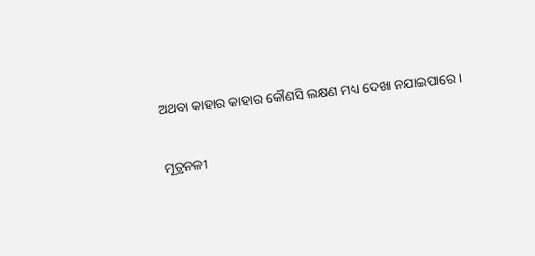ଅଥବା କାହାର କାହାର କୌଣସି ଲକ୍ଷଣ ମଧ୍ୟ ଦେଖା ନଯାଇପାରେ ।

ମୂତ୍ରନଳୀ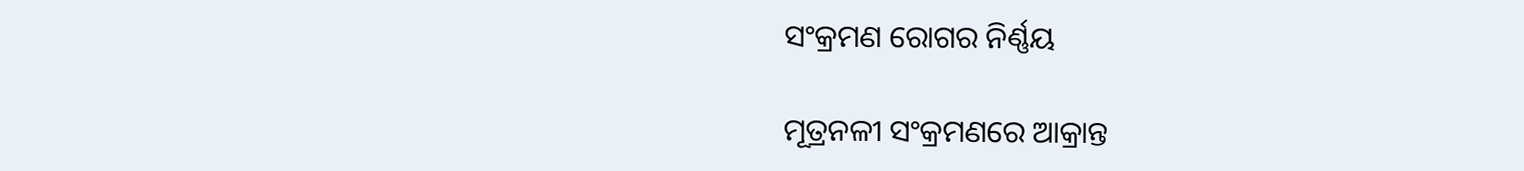ସଂକ୍ରମଣ ରୋଗର ନିର୍ଣ୍ଣୟ

ମୂତ୍ରନଳୀ ସଂକ୍ରମଣରେ ଆକ୍ରାନ୍ତ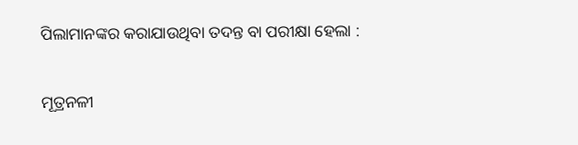ପିଲାମାନଙ୍କର କରାଯାଉଥିବା ତଦନ୍ତ ବା ପରୀକ୍ଷା ହେଲା :

ମୂତ୍ରନଳୀ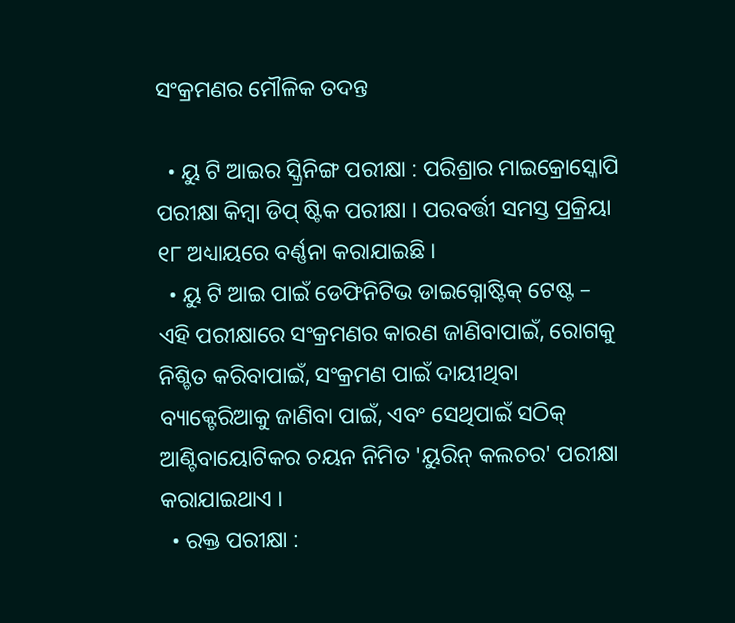ସଂକ୍ରମଣର ମୌଳିକ ତଦନ୍ତ

  • ୟୁ ଟି ଆଇର ସ୍କ୍ରିନିଙ୍ଗ ପରୀକ୍ଷା : ପରିଶ୍ରାର ମାଇକ୍ରୋସ୍କୋପି ପରୀକ୍ଷା କିମ୍ବା ଡିପ୍ ଷ୍ଟିକ ପରୀକ୍ଷା । ପରବର୍ତ୍ତୀ ସମସ୍ତ ପ୍ରକ୍ରିୟା ୧୮ ଅଧ୍ୟାୟରେ ବର୍ଣ୍ଣନା କରାଯାଇଛି ।
  • ୟୁ ଟି ଆଇ ପାଇଁ ଡେଫିନିଟିଭ ଡାଇଗ୍ନୋଷ୍ଟିକ୍ ଟେଷ୍ଟ – ଏହି ପରୀକ୍ଷାରେ ସଂକ୍ରମଣର କାରଣ ଜାଣିବାପାଇଁ, ରୋଗକୁ ନିଶ୍ଚିତ କରିବାପାଇଁ, ସଂକ୍ରମଣ ପାଇଁ ଦାୟୀଥିବା ବ୍ୟାକ୍ଟେରିଆକୁ ଜାଣିବା ପାଇଁ, ଏବଂ ସେଥିପାଇଁ ସଠିକ୍ ଆଣ୍ଟିବାୟୋଟିକର ଚୟନ ନିମିତ 'ୟୁରିନ୍ କଲଚର' ପରୀକ୍ଷା କରାଯାଇଥାଏ ।
  • ରକ୍ତ ପରୀକ୍ଷା :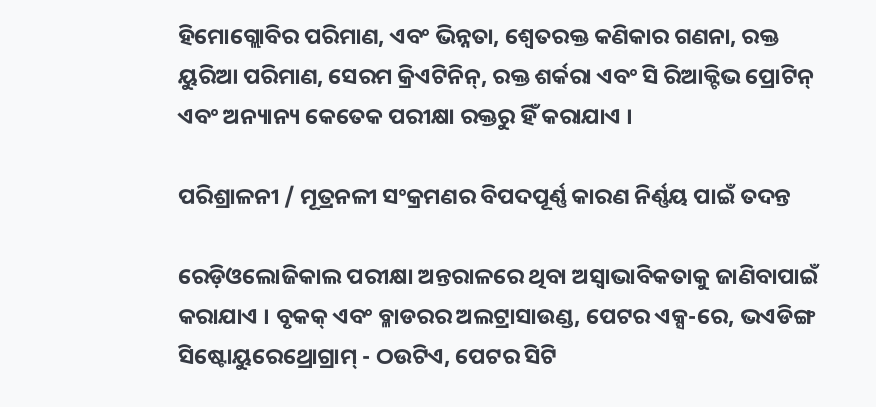ହିମୋଗ୍ଲୋବିର ପରିମାଣ, ଏବଂ ଭିନ୍ନତା, ଶ୍ଵେତରକ୍ତ କଣିକାର ଗଣନା, ରକ୍ତ ୟୁରିଆ ପରିମାଣ, ସେରମ କ୍ରିଏଟିନିନ୍, ରକ୍ତ ଶର୍କରା ଏବଂ ସି ରିଆକ୍ଟିଭ ପ୍ରୋଟିନ୍ ଏବଂ ଅନ୍ୟାନ୍ୟ କେତେକ ପରୀକ୍ଷା ରକ୍ତରୁ ହିଁ କରାଯାଏ ।

ପରିଶ୍ରାଳନୀ / ମୂତ୍ରନଳୀ ସଂକ୍ରମଣର ବିପଦପୂର୍ଣ୍ଣ କାରଣ ନିର୍ଣ୍ଣୟ ପାଇଁ ତଦନ୍ତ

ରେଡ଼ିଓଲୋଜିକାଲ ପରୀକ୍ଷା ଅନ୍ତରାଳରେ ଥିବା ଅସ୍ଵାଭାବିକତାକୁ ଜାଣିବାପାଇଁ କରାଯାଏ । ବୃକକ୍ ଏବଂ ବ୍ଳାଡରର ଅଲଟ୍ରାସାଉଣ୍ଡ, ପେଟର ଏକ୍ସ-ରେ, ଭଏଡିଙ୍ଗ ସିଷ୍ଟୋୟୁରେଥ୍ରୋଗ୍ରାମ୍ - ଠଉଟିଏ, ପେଟର ସିଟି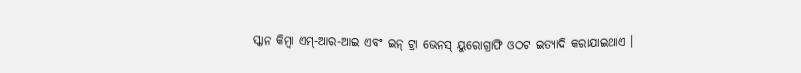ସ୍କାନ କିମ୍ବା ଏମ୍-ଆର-ଆଇ ଏବଂ ଇନ୍ ଟ୍ରା ଭେନସ୍ ୟୁରୋଗ୍ରାଫି ଓଠଟ ଇତ୍ୟାଦି କରାଯାଇଥାଏ ।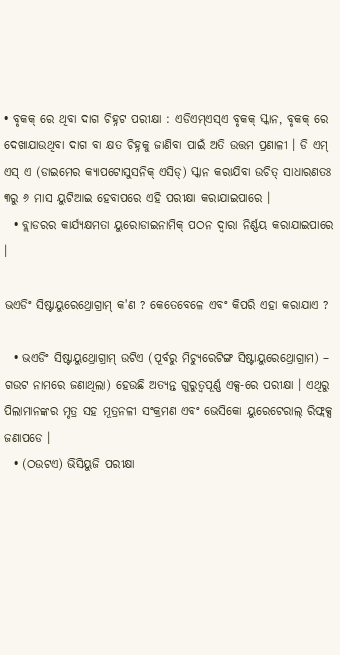• ବୃକକ୍ ରେ ଥିବା ଦାଗ ଚିହ୍ନଟ ପରୀକ୍ଷା : ଏଡିଏମ୍ଏସ୍ଏ ବୃକକ୍ ସ୍କାନ, ବୃକକ୍ ରେ ଦେଖାଯାଉଥିବା ଦାଗ ବା କ୍ଷତ ଚିହ୍ନକୁ ଜାଣିବା ପାଇଁ ଅତି ଉତ୍ତମ ପ୍ରଣାଳୀ । ଡି ଏମ୍ ଏସ୍ ଏ (ଡାଇମେର କ୍ୟାପଟୋସୁସନିକ୍ ଏସିଡ୍) ସ୍କାନ କରାଯିବା ଉଚିତ୍ ସାଧାରଣତଃ ୩ରୁ ୬ ମାସ ୟୁଟିଆଇ ହେବାପରେ ଏହି ପରୀକ୍ଷା କରାଯାଇପାରେ ।
  • ବ୍ଲାଡରର କାର୍ଯ୍ୟକ୍ଷମତା ୟୁରୋଡାଇନାମିକ୍ ପଠନ ଦ୍ଵାରା ନିର୍ଣ୍ଣୟ କରାଯାଇପାରେ ।

ଭଏଡିଂ ସିଷ୍ଟାୟୁରେଥ୍ରୋଗ୍ରାମ୍ କ'ଣ ? କେତେବେଳେ ଏବଂ କିପରି ଏହା କରାଯାଏ ?

  • ଭଏଡିଂ ସିଷ୍ଟାୟୁଥ୍ରୋଗ୍ରାମ୍ ଉଟିଏ (ପୂର୍ବରୁ ମିଚ୍ୟୁରେଟିଙ୍ଗ ସିଷ୍ଟାୟୁରେଥ୍ରୋଗ୍ରାମ) – ଗଉଟ ନାମରେ ଜଣାଥିଲା) ହେଉଛି ଅତ୍ୟନ୍ତ ଗୁରୁତ୍ଵପୂର୍ଣ୍ଣ ଏକ୍ସ-ରେ ପରୀକ୍ଷା । ଏଥିରୁ ପିଲାମାନଙ୍କର ମୃତ୍ର ସହ ମୂତ୍ରନଳୀ ସଂକ୍ରମଣ ଏବଂ ଭେସିକୋ ୟୁରେଟେରାଲ୍ ରିଫ୍ଲକ୍ସ ଜଣାପଡେ ।
  • (ଠଉଟଏ) ଭିସିୟୁଜି ପରୀକ୍ଷା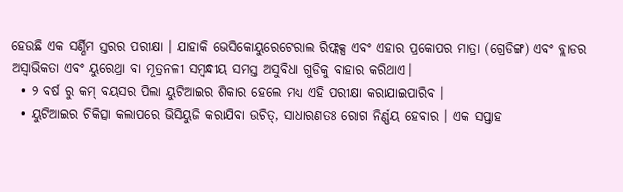ହେଉଛି ଏକ ସର୍ଣ୍ଣିମ ସ୍ତରର ପରୀକ୍ଷା । ଯାହାକି ଭେସିକୋୟୁରେଟେରାଲ ରିଫ୍ଲକ୍ସ ଏବଂ ଏହାର ପ୍ରକୋପର ମାତ୍ରା (ଗ୍ରେଡିଙ୍ଗ) ଏବଂ ବ୍ଲାଡର ଅସ୍ଵାଭିକତା ଏବଂ ୟୁରେଥ୍ରା ବା ମୂତ୍ରନଳୀ ସମ୍ବନ୍ଧୀୟ ସମସ୍ତ ଅସୁବିଧା ଗୁଡିକୁ ବାହାର କରିଥାଏ।
  • ୨ ବର୍ଷ ରୁ କମ୍ ବୟସର ପିଲା ୟୁଟିଆଇର ଶିକାର ହେଲେ ମଧ୍ୟ ଏହି ପରୀକ୍ଷା କରାଯାଇପାରିବ ।
  • ୟୁଟିଆଇର ଚିକିତ୍ସା କଲାପରେ ଭିସିୟୁଜି କରାଯିବା ଉଚିତ୍, ସାଧାରଣତଃ ରୋଗ ନିର୍ଣ୍ଣୟ ହେବାର । ଏକ ସପ୍ତାହ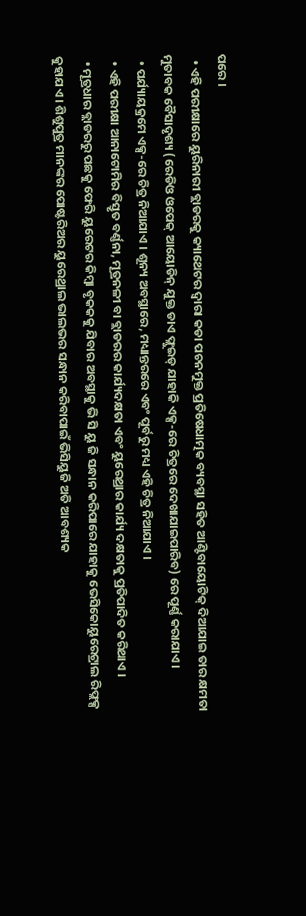ପରେ ।
  • ଏହି ପରୀକ୍ଷାରେ ୟୁରିନାରୀ ବ୍ଲାଡରକୁ କ୍ୟାଥେଟର ଦ୍ଵାରା କଡା ପଚନମୁକ୍ତ ପ୍ରତିଷେଧାତ୍ମକ ବ୍ୟବସ୍ଥା ସହିତ ଆଣ୍ଟିବାୟୋଟିକ୍ ଦିଆଯାଇ ତାର କ୍ଷମତା ମୁତାବକ ବୈସାଦୃଶ୍ୟ (ରେଡିଓ ଓପେକ୍ ଆୟୋଡିନ୍ ଯୁକ୍ତ ଡାଏ ଫ୍ଲୁଇଡ୍ ଯାହାକି ଏକ୍ସ-ରେ ଚିତ୍ରରେ ଦେଖାଯାଇପାରିବ) ରେ ପୂର୍ଣ୍ଣ କରାଯାଏ ।
  • ପର୍ଯ୍ୟାୟକ୍ରମେ ଏକ୍ସ-ରେ ଚିତ୍ର ନିଆଯାଏ । ଶୂନ୍ୟ ଅବସ୍ଥାରେ, ମଧ୍ୟାନ୍ତରରେ ଏବଂ ପୂର୍ବରୁ ମଧ୍ୟ ଏହି ଚିତ୍ର ନିଆଯାଏ ।
  • ଏହି ପରୀକ୍ଷା ଆନାଟୋମିର ବିସ୍ତୃତ ବର୍ଣ୍ଣନା, ମୂତ୍ରନଳୀ ବା ବ୍ଲାଡରର କାର୍ଯ୍ୟଦକ୍ଷତା ଏବଂ ୟୁରେଥ୍ରାର କାର୍ଯ୍ୟ ଦକ୍ଷତାକୁ ପ୍ରତିପାଦିତ କରିଥାଏ ।
  • ମୂତ୍ରଧାର ବ୍ଲାଡରରୁ ପଛକୁ ଫେରି ୟୁରେଟର କିମ୍ବା ବୃକକକୁ ଯିବାର ଅବସ୍ଥାକୁ ଭି ସି ୟୁ ଜି ସନ୍ଧାନ କରିପାରେ ଯାହାକୁ ଭେସିକୋୟୁରେଟ୍ରାଲ ରିଫ୍ଲକ୍ସ କୁହାଯଏ । ଶିଶୁପୁତ୍ର ମାନଙ୍କର ପୋଷ୍ଟରିଅର ୟୁରେଥ୍ରାଲ ଭାଲଭର ସନ୍ଧାନ କରିବାପାଇଁ ଭିସିୟୁଜି ଅତି ଆବଶ୍ୟକ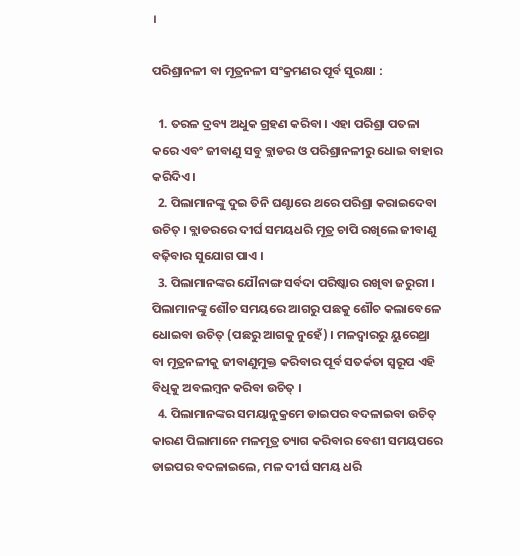।

ପରିଶ୍ରାନଳୀ ବା ମୂତ୍ରନଳୀ ସଂକ୍ରମଣର ପୂର୍ବ ସୁରକ୍ଷା :

  1. ତରଳ ଦ୍ରବ୍ୟ ଅଧୁକ ଗ୍ରହଣ କରିବା । ଏହା ପରିଶ୍ରା ପତଳା କରେ ଏବଂ ଜୀବାଣୁ ସବୁ ବ୍ଲାଡର ଓ ପରିଶ୍ରାନଳୀରୁ ଧୋଇ ବାହାର କରିଦିଏ ।
  2. ପିଲାମାନଙ୍କୁ ଦୁଇ ତିନି ଘଣ୍ଟାରେ ଥରେ ପରିଶ୍ରା କରାଇଦେବା ଉଚିତ୍ । ବ୍ଲାଡରରେ ଦୀର୍ଘ ସମୟଧରି ମୂତ୍ର ଚାପି ରଖିଲେ ଜୀବାଣୁ ବଢ଼ିବାର ସୁଯୋଗ ପାଏ ।
  3. ପିଲାମାନଙ୍କର ଯୌନାଙ୍ଗ ସର୍ବଦା ପରିଷ୍କାର ରଖିବା ଜରୁରୀ । ପିଲାମାନଙ୍କୁ ଶୌଚ ସମୟରେ ଆଗରୁ ପଛକୁ ଶୌଚ କଲାବେଳେ ଧୋଇବା ଉଚିତ୍ (ପଛରୁ ଆଗକୁ ନୁହେଁ) । ମଳଦ୍ଵାରରୁ ୟୁରେଥ୍ରା ବା ମୂତ୍ରନଳୀକୁ ଜୀବାଣୁମୁକ୍ତ କରିବାର ପୂର୍ବ ସତର୍କତା ସ୍ଵରୂପ ଏହି ବିଧିକୁ ଅବଲମ୍ବନ କରିବା ଉଚିତ୍ ।
  4. ପିଲାମାନଙ୍କର ସମୟାନୁକ୍ରମେ ଡାଇପର ବଦଳାଇବା ଉଚିତ୍ କାରଣ ପିଲାମାନେ ମଳମୂତ୍ର ତ୍ୟାଗ କରିବାର ବେଶୀ ସମୟପରେ ଡାଇପର ବଦଳାଇଲେ, ମଳ ଦୀର୍ଘ ସମୟ ଧରି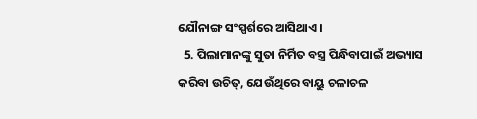ଯୌନାଙ୍ଗ ସଂସ୍ପର୍ଶରେ ଆସିଥାଏ ।
  5. ପିଲାମାନଙ୍କୁ ସୁତା ନିର୍ମିତ ବସ୍ତ୍ର ପିନ୍ଧିବାପାଇଁ ଅଭ୍ୟାସ କରିବା ଉଚିତ୍, ଯେଉଁଥିରେ ବାୟୁ ଚଳାଚଳ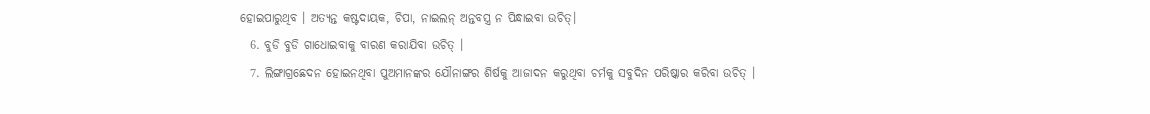ହୋଇପାରୁଥିବ । ଅତ୍ୟନ୍ତ କଷ୍ଟଦାୟକ, ଚିପା, ନାଇଲନ୍ ଅନ୍ତବସ୍ତ୍ର ନ ପିନ୍ଧାଇବା ଉଚିତ୍।
  6. ବୁଡି ବୁଡି ଗାଧୋଇବାକୁ ବାରଣ କରାଯିବା ଉଚିତ୍ ।
  7. ଲିଙ୍ଗାଗ୍ରଛେଦନ ହୋଇନଥିବା ପୁଅମାନଙ୍କର ଯୌନାଙ୍ଗର ଶିର୍ଷକୁ ଆଜାଦନ କରୁଥିବା ଚର୍ମକୁ ସବୁଦିନ ପରିଷ୍କାର କରିବା ଉଚିତ୍ ।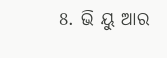8. ଭି ୟୁ ଆର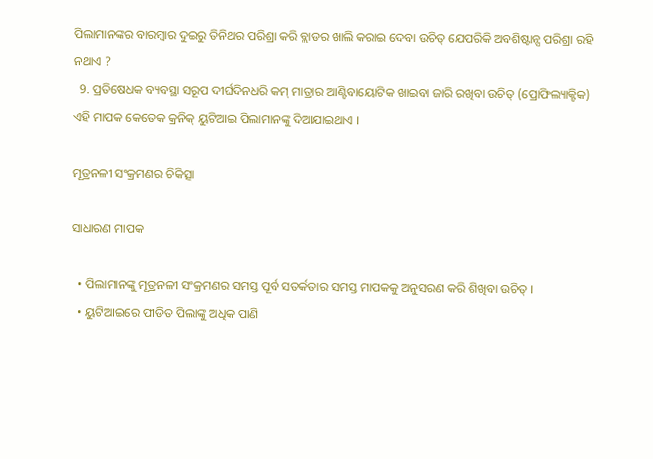ପିଲାମାନଙ୍କର ବାରମ୍ବାର ଦୁଇରୁ ତିନିଥର ପରିଶ୍ରା କରି ବ୍ଲାଡର ଖାଲି କରାଇ ଦେବା ଉଚିତ୍ ଯେପରିକି ଅବଶିଷ୍ଟାନ୍ସ ପରିଶ୍ରା ରହି ନଥାଏ ?
  9. ପ୍ରତିଷେଧକ ବ୍ୟବସ୍ଥା ସରୂପ ଦୀର୍ଘଦିନଧରି କମ୍ ମାତ୍ରାର ଆଣ୍ଟିବାୟୋଟିକ ଖାଇବା ଜାରି ରଖିବା ଉଚିତ୍ (ପ୍ରୋଫିଲ୍ୟାକ୍ଟିକ) ଏହି ମାପକ କେତେକ କ୍ରନିକ୍ ୟୁଟିଆଇ ପିଲାମାନଙ୍କୁ ଦିଆଯାଇଥାଏ ।

ମୂତ୍ରନଳୀ ସଂକ୍ରମଣର ଚିକିତ୍ସା

ସାଧାରଣ ମାପକ

  • ପିଲାମାନଙ୍କୁ ମୂତ୍ରନଳୀ ସଂକ୍ରମଣର ସମସ୍ତ ପୂର୍ବ ସତର୍କତାର ସମସ୍ତ ମାପକକୁ ଅନୁସରଣ କରି ଶିଖିବା ଉଚିତ୍ ।
  • ୟୁଟିଆଇରେ ପୀଡିତ ପିଲାଙ୍କୁ ଅଧିକ ପାଣି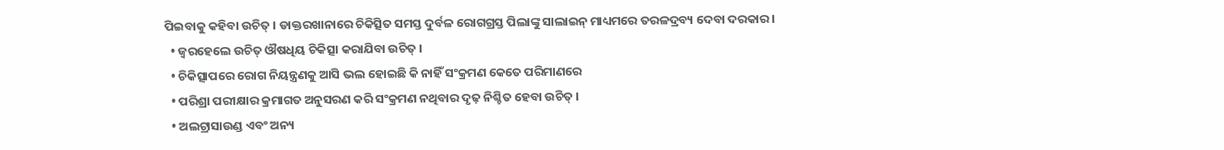ପିଇବାକୁ କହିବା ଉଚିତ୍ । ଡାକ୍ତରଖାନାରେ ଚିକିତ୍ସିତ ସମସ୍ତ ଦୁର୍ବଳ ରୋଗଗ୍ରସ୍ତ ପିଲାଙ୍କୁ ସାଲାଇନ୍ ମାଧ୍ୟମରେ ତରଳଦ୍ରବ୍ୟ ଦେବା ଦରକାର।
  • ଜ୍ଵରହେଲେ ଉଚିତ୍ ଔଷଧିୟ ଚିକିତ୍ସା କରାଯିବା ଉଚିତ୍ ।
  • ଚିକିତ୍ସାପରେ ରୋଗ ନିୟନ୍ତ୍ରଣକୁ ଆସି ଭଲ ହୋଇଛି କି ନାହିଁ ସଂକ୍ରମଣ କେତେ ପରିମାଣରେ
  • ପରିଶ୍ରା ପରୀକ୍ଷାର କ୍ରମାଗତ ଅନୁସରଣ କରି ସଂକ୍ରମଣ ନଥିବାର ଦୃଢ଼ ନିଶ୍ଚିତ ହେବା ଉଚିତ୍ ।
  • ଅଲଟ୍ରାସାଉଣ୍ଡ ଏବଂ ଅନ୍ୟ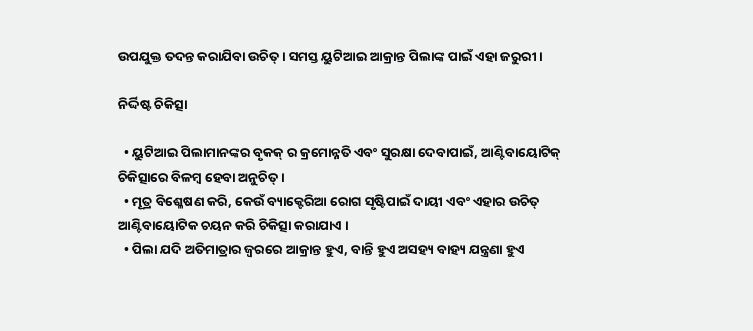ଉପଯୁକ୍ତ ତଦନ୍ତ କରାଯିବା ଉଚିତ୍ । ସମସ୍ତ ୟୁଟିଆଇ ଆକ୍ରାନ୍ତ ପିଲାଙ୍କ ପାଇଁ ଏହା ଜରୁରୀ ।

ନିର୍ଦ୍ଦିଷ୍ଟ ଚିକିତ୍ସା

  • ୟୁଟିଆଇ ପିଲାମାନଙ୍କର ବୃକକ୍ ର କ୍ରମୋନ୍ନତି ଏବଂ ସୁରକ୍ଷା ଦେବାପାଇଁ, ଆଣ୍ଟିବାୟୋଟିକ୍ ଚିକିତ୍ସାରେ ବିଳମ୍ବ ହେବା ଅନୁଚିତ୍ ।
  • ମୂତ୍ର ବିଶ୍ଳେଷଣ କରି, କେଉଁ ବ୍ୟାକ୍ଟେରିଆ ରୋଗ ସୃଷ୍ଟିପାଇଁ ଦାୟୀ ଏବଂ ଏହାର ଉଚିତ୍ ଆଣ୍ଟିବାୟୋଟିକ ଚୟନ କରି ଚିକିତ୍ସା କରାଯାଏ ।
  • ପିଲା ଯଦି ଅତିମାତ୍ରାର ଜ୍ଵରରେ ଆକ୍ରାନ୍ତ ହୁଏ, ବାନ୍ତି ହୁଏ ଅସହ୍ୟ ବାହ୍ୟ ଯନ୍ତ୍ରଣା ହୁଏ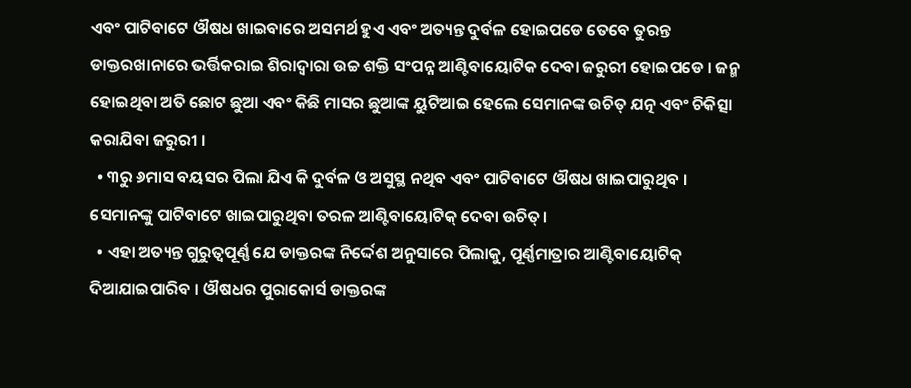ଏବଂ ପାଟିବାଟେ ଔଷଧ ଖାଇବାରେ ଅସମର୍ଥ ହୁଏ ଏବଂ ଅତ୍ୟନ୍ତ ଦୁର୍ବଳ ହୋଇପଡେ ତେବେ ତୁରନ୍ତ ଡାକ୍ତରଖାନାରେ ଭର୍ତ୍ତିକରାଇ ଶିରାଦ୍ଵାରା ଉଚ୍ଚ ଶକ୍ତି ସଂପନ୍ନ ଆଣ୍ଟିବାୟୋଟିକ ଦେବା ଜରୁରୀ ହୋଇପଡେ । ଜନ୍ମ ହୋଇଥିବା ଅତି ଛୋଟ ଛୁଆ ଏବଂ କିଛି ମାସର ଛୁଆଙ୍କ ୟୁଟିଆଇ ହେଲେ ସେମାନଙ୍କ ଉଚିତ୍ ଯତ୍ନ ଏବଂ ଚିକିତ୍ସା କରାଯିବା ଜରୁରୀ ।
  • ୩ରୁ ୬ମାସ ବୟସର ପିଲା ଯିଏ କି ଦୁର୍ବଳ ଓ ଅସୁସ୍ଥ ନଥିବ ଏବଂ ପାଟିବାଟେ ଔଷଧ ଖାଇପାରୁଥିବ । ସେମାନଙ୍କୁ ପାଟିବାଟେ ଖାଇପାରୁଥିବା ତରଳ ଆଣ୍ଟିବାୟୋଟିକ୍ ଦେବା ଉଚିତ୍।
  • ଏହା ଅତ୍ୟନ୍ତ ଗୁରୁତ୍ଵପୂର୍ଣ୍ଣ ଯେ ଡାକ୍ତରଙ୍କ ନିର୍ଦ୍ଦେଶ ଅନୁସାରେ ପିଲାକୁ, ପୂର୍ଣ୍ଣମାତ୍ରାର ଆଣ୍ଟିବାୟୋଟିକ୍ ଦିଆଯାଇପାରିବ । ଔଷଧର ପୁରାକୋର୍ସ ଡାକ୍ତରଙ୍କ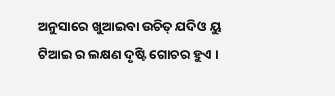ଅନୁସାରେ ଖୁଆଇବା ଉଚିତ୍ ଯଦିଓ ୟୁ ଟିଆଇ ର ଲକ୍ଷଣ ଦୃଷ୍ଟି ଗୋଚର ହୁଏ ।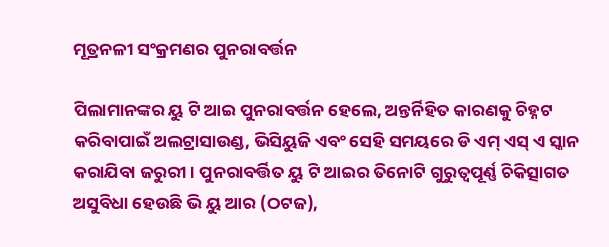ମୂତ୍ରନଳୀ ସଂକ୍ରମଣର ପୁନରାବର୍ତ୍ତନ

ପିଲାମାନଙ୍କର ୟୁ ଟି ଆଇ ପୁନରାବର୍ତ୍ତନ ହେଲେ, ଅନ୍ତର୍ନିହିତ କାରଣକୁ ଚିହ୍ନଟ କରିବାପାଇଁ ଅଲଟ୍ରାସାଉଣ୍ଡ, ଭିସିୟୁଜି ଏବଂ ସେହି ସମୟରେ ଡି ଏମ୍ ଏସ୍ ଏ ସ୍କାନ କରାଯିବା ଜରୁରୀ । ପୁନରାବର୍ତ୍ତିତ ୟୁ ଟି ଆଇର ତିନୋଟି ଗୁରୁତ୍ଵପୂର୍ଣ୍ଣ ଚିକିତ୍ସାଗତ ଅସୁବିଧା ହେଉଛି ଭି ୟୁ ଆର (ଠଟଜ),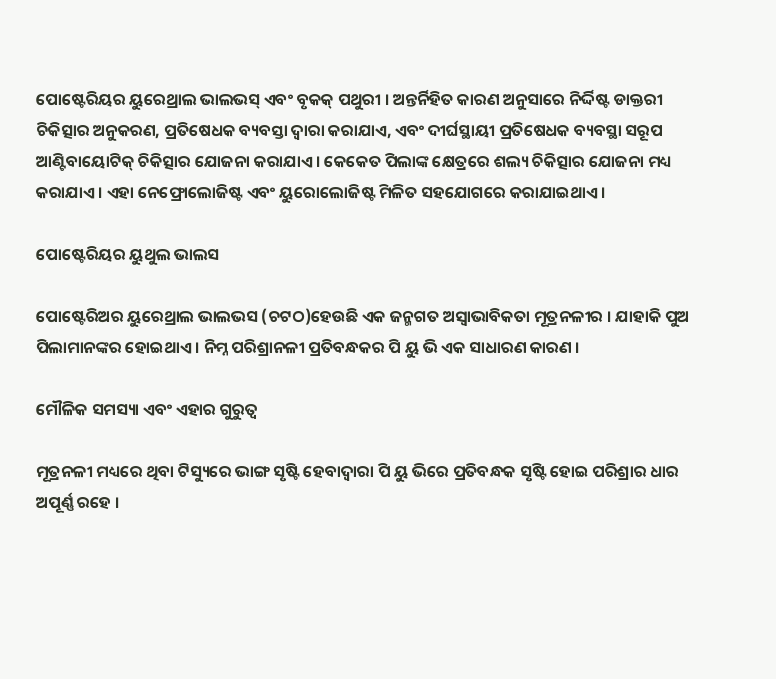ପୋଷ୍ଟେରିୟର ୟୁରେଥ୍ରାଲ ଭାଲଭସ୍ ଏବଂ ବୃକକ୍ ପଥୁରୀ । ଅନ୍ତର୍ନିହିତ କାରଣ ଅନୁସାରେ ନିର୍ଦ୍ଦିଷ୍ଟ ଡାକ୍ତରୀ ଚିକିତ୍ସାର ଅନୁକରଣ, ପ୍ରତିଷେଧକ ବ୍ୟବସ୍ତା ଦ୍ଵାରା କରାଯାଏ, ଏବଂ ଦୀର୍ଘସ୍ଥାୟୀ ପ୍ରତିଷେଧକ ବ୍ୟବସ୍ଥା ସରୂପ ଆଣ୍ଟିବାୟୋଟିକ୍ ଚିକିତ୍ସାର ଯୋଜନା କରାଯାଏ । କେକେତ ପିଲାଙ୍କ କ୍ଷେତ୍ରରେ ଶଲ୍ୟ ଚିକିତ୍ସାର ଯୋଜନା ମଧ୍ୟ କରାଯାଏ । ଏହା ନେଫ୍ରୋଲୋଜିଷ୍ଟ ଏବଂ ୟୁରୋଲୋଜିଷ୍ଟ ମିଳିତ ସହଯୋଗରେ କରାଯାଇଥାଏ ।

ପୋଷ୍ଟେରିୟର ୟୁଥୁଲ ଭାଲସ

ପୋଷ୍ଟେରିଅର ୟୁରେଥ୍ରାଲ ଭାଲଭସ (ଚଟଠ)ହେଉଛି ଏକ ଜନ୍ମଗତ ଅସ୍ଵାଭାବିକତା ମୂତ୍ରନଳୀର । ଯାହାକି ପୁଅ ପିଲାମାନଙ୍କର ହୋଇଥାଏ । ନିମ୍ନ ପରିଶ୍ରାନଳୀ ପ୍ରତିବନ୍ଧକର ପି ୟୁ ଭି ଏକ ସାଧାରଣ କାରଣ ।

ମୌଳିକ ସମସ୍ୟା ଏବଂ ଏହାର ଗୁରୁତ୍ଵ

ମୂତ୍ରନଳୀ ମଧ୍ୟରେ ଥିବା ଟିସ୍ୟୁରେ ଭାଙ୍ଗ ସୃଷ୍ଟି ହେବାଦ୍ଵାରା ପି ୟୁ ଭିରେ ପ୍ରତିବନ୍ଧକ ସୃଷ୍ଟି ହୋଇ ପରିଶ୍ରାର ଧାର ଅପୂର୍ଣ୍ଣ ରହେ ।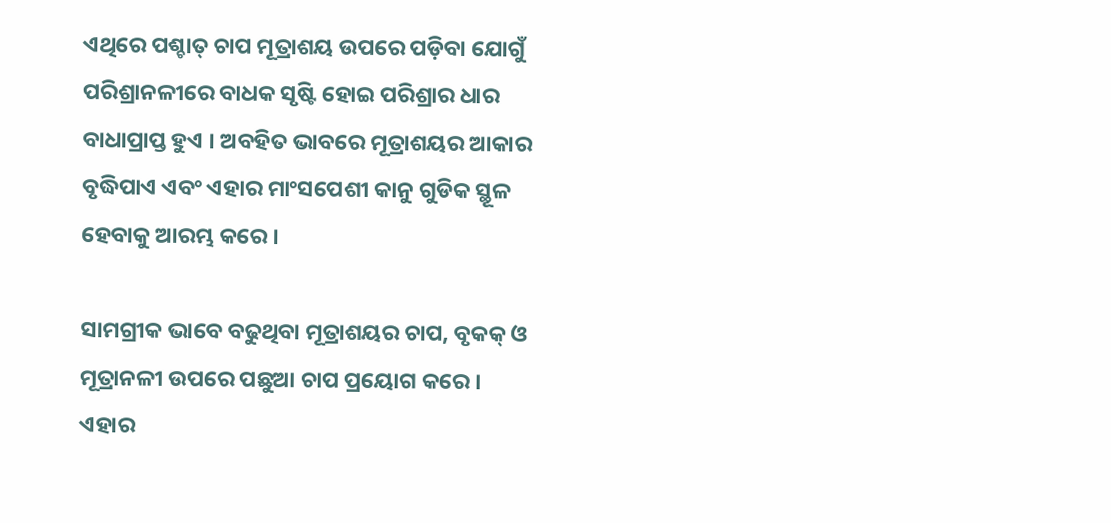ଏଥିରେ ପଶ୍ଚାତ୍ ଚାପ ମୂତ୍ରାଶୟ ଉପରେ ପଡ଼ିବା ଯୋଗୁଁ ପରିଶ୍ରାନଳୀରେ ବାଧକ ସୃଷ୍ଟି ହୋଇ ପରିଶ୍ରାର ଧାର ବାଧାପ୍ରାପ୍ତ ହୁଏ । ଅବହିତ ଭାବରେ ମୂତ୍ରାଶୟର ଆକାର ବୃଦ୍ଧିପାଏ ଏବଂ ଏହାର ମାଂସପେଶୀ କାନୁ ଗୁଡିକ ସ୍ଥୂଳ ହେବାକୁ ଆରମ୍ଭ କରେ ।

ସାମଗ୍ରୀକ ଭାବେ ବଢୁଥିବା ମୂତ୍ରାଶୟର ଚାପ, ବୃକକ୍ ଓ ମୂତ୍ରାନଳୀ ଉପରେ ପଛୁଆ ଚାପ ପ୍ରୟୋଗ କରେ । ଏହାର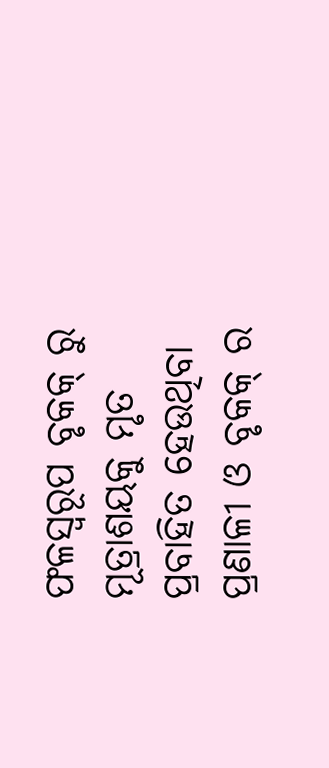ଫଳସ୍ୱରୂପ ବୃକକ୍ ରୁ ମୂତ୍ରାଶୟକୁ ମୃତ ପ୍ରବାହିତ ହେଉଥିବା ପ୍ରଣାଳୀ ଓ ବୃକକ୍ ର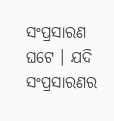ସଂପ୍ରସାରଣ ଘଟେ । ଯଦି ସଂପ୍ରସାରଣର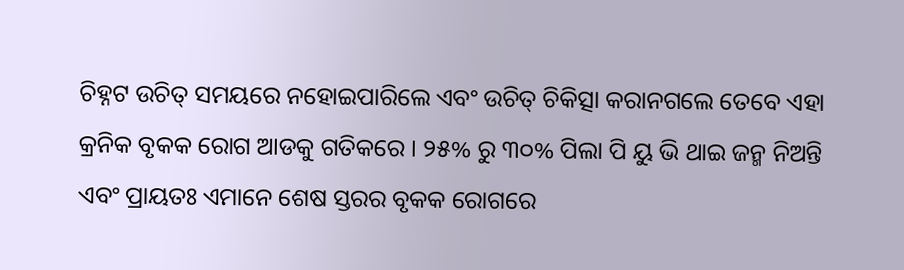ଚିହ୍ନଟ ଉଚିତ୍ ସମୟରେ ନହୋଇପାରିଲେ ଏବଂ ଉଚିତ୍ ଚିକିତ୍ସା କରାନଗଲେ ତେବେ ଏହା କ୍ରନିକ ବୃକକ ରୋଗ ଆଡକୁ ଗତିକରେ । ୨୫% ରୁ ୩୦% ପିଲା ପି ୟୁ ଭି ଥାଇ ଜନ୍ମ ନିଅନ୍ତି ଏବଂ ପ୍ରାୟତଃ ଏମାନେ ଶେଷ ସ୍ତରର ବୃକକ ରୋଗରେ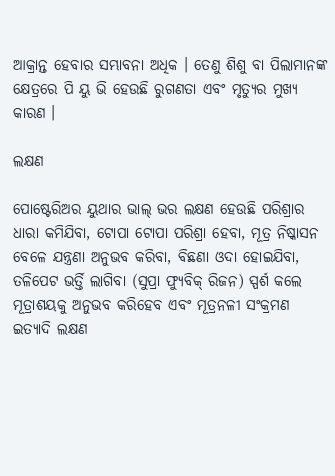ଆକ୍ରାନ୍ତ ହେବାର ସମ୍ଭାବନା ଅଧିକ । ତେଣୁ ଶିଶୁ ବା ପିଲାମାନଙ୍କ କ୍ଷେତ୍ରରେ ପି ୟୁ ଭି ହେଉଛି ରୁଗଣତା ଏବଂ ମୃତ୍ୟୁର ମୁଖ୍ୟ କାରଣ ।

ଲକ୍ଷଣ

ପୋଷ୍ଟେରିଅର ୟୁଥାର ଭାଲ୍ ଭର ଲକ୍ଷଣ ହେଉଛି ପରିଶ୍ରାର ଧାରା କମିଯିବା, ଟୋପା ଟୋପା ପରିଶ୍ରା ହେବା, ମୂତ୍ର ନିଷ୍କାସନ ବେଳେ ଯନ୍ତ୍ରଣା ଅନୁଭବ କରିବା, ବିଛଣା ଓଦା ହୋଇଯିବା, ତଳିପେଟ ଭର୍ତ୍ତି ଲାଗିବା (ସୁପ୍ରା ଫ୍ୟୁବିକ୍ ରିଜନ) ସ୍ପର୍ଶ କଲେ ମୂତ୍ରାଶୟକୁ ଅନୁଭବ କରିହେବ ଏବଂ ମୂତ୍ରନଳୀ ସଂକ୍ରମଣ ଇତ୍ୟାଦି ଲକ୍ଷଣ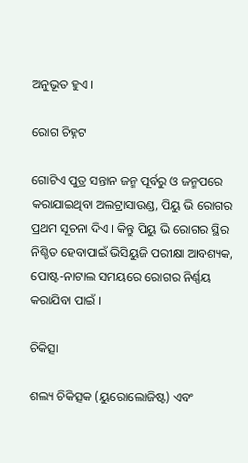ଅନୁଭୂତ ହୁଏ ।

ରୋଗ ଚିହ୍ନଟ

ଗୋଟିଏ ପୁତ୍ର ସନ୍ତାନ ଜନ୍ମ ପୂର୍ବରୁ ଓ ଜନ୍ମପରେ କରାଯାଇଥିବା ଅଲଟ୍ରାସାଉଣ୍ଡ, ପିୟୁ ଭି ରୋଗର ପ୍ରଥମ ସୂଚନା ଦିଏ । କିନ୍ତୁ ପିୟୁ ଭି ରୋଗର ସ୍ଥିର ନିଶ୍ଚିତ ହେବାପାଇଁ ଭିସିୟୁଜି ପରୀକ୍ଷା ଆବଶ୍ୟକ, ପୋଷ୍ଟ-ନାଟାଲ ସମୟରେ ରୋଗର ନିର୍ଣ୍ଣୟ କରାଯିବା ପାଇଁ ।

ଚିକିତ୍ସା

ଶଲ୍ୟ ଚିକିତ୍ସକ (ୟୁରୋଲୋଜିଷ୍ଟ) ଏବଂ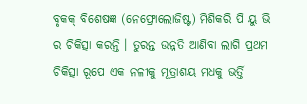ବୃକକ୍ ବିଶେଷଜ୍ଞ (ନେଫ୍ରୋଲୋଜିଷ୍ଟ) ମିଶିକରି ପି ୟୁ ଭି ର ଚିକିତ୍ସା କରନ୍ତି । ତୁରନ୍ତ ଉନ୍ନତି ଆଣିବା ଲାଗି ପ୍ରଥମ ଚିକିତ୍ସା ରୂପେ ଏକ ନଳୀକୁ ମୂତ୍ରାଶୟ ମଧକୁ ଭର୍ତ୍ତି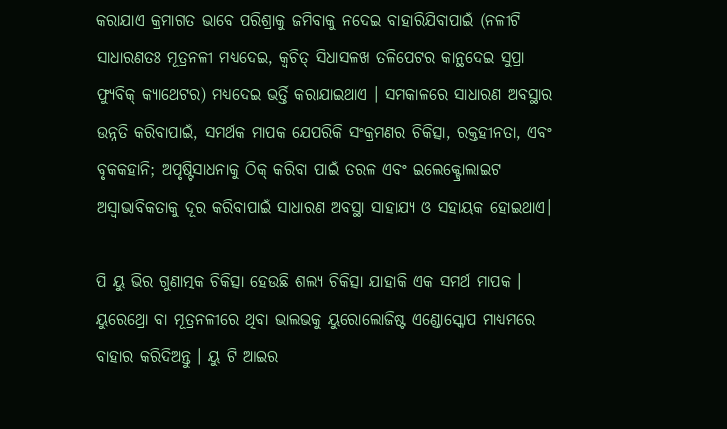କରାଯାଏ କ୍ରମାଗତ ଭାବେ ପରିଶ୍ରାକୁ ଜମିବାକୁ ନଦେଇ ବାହାରିଯିବାପାଇଁ (ନଳୀଟି ସାଧାରଣତଃ ମୂତ୍ରନଳୀ ମଧ୍ୟଦେଇ, କ୍ଵଚିତ୍ ସିଧାସଳଖ ତଳିପେଟର କାନ୍ଥଦେଇ ସୁପ୍ରା ଫ୍ୟୁବିକ୍ କ୍ୟାଥେଟର) ମଧ୍ୟଦେଇ ଭର୍ତ୍ତି କରାଯାଇଥାଏ । ସମକାଳରେ ସାଧାରଣ ଅବସ୍ଥାର ଉନ୍ନତି କରିବାପାଇଁ, ସମର୍ଥକ ମାପକ ଯେପରିକି ସଂକ୍ରମଣର ଚିକିତ୍ସା, ରକ୍ତହୀନତା, ଏବଂ ବୃକକହାନି; ଅପୃଷ୍ଟିସାଧନାକୁ ଠିକ୍ କରିବା ପାଇଁ ତରଳ ଏବଂ ଇଲେକ୍ଟ୍ରୋଲାଇଟ ଅସ୍ଵାଭାବିକତାକୁ ଦୂର କରିବାପାଇଁ ସାଧାରଣ ଅବସ୍ଥା ସାହାଯ୍ୟ ଓ ସହାୟକ ହୋଇଥାଏ।

ପି ୟୁ ଭିର ଗୁଣାତ୍ମକ ଚିକିତ୍ସା ହେଉଛି ଶଲ୍ୟ ଚିକିତ୍ସା ଯାହାକି ଏକ ସମର୍ଥ ମାପକ । ୟୁରେଥ୍ରୋ ବା ମୂତ୍ରନଳୀରେ ଥିବା ଭାଲଭକୁ ୟୁରୋଲୋଜିଷ୍ଟ ଏଣ୍ଡୋସ୍କୋପ ମାଧ୍ୟମରେ ବାହାର କରିଦିଅନ୍ତୁ । ୟୁ ଟି ଆଇର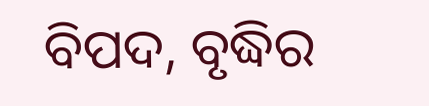ବିପଦ, ବୃଦ୍ଧିର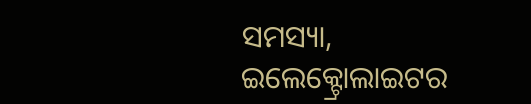ସମସ୍ୟା, ଇଲେକ୍ଟ୍ରୋଲାଇଟର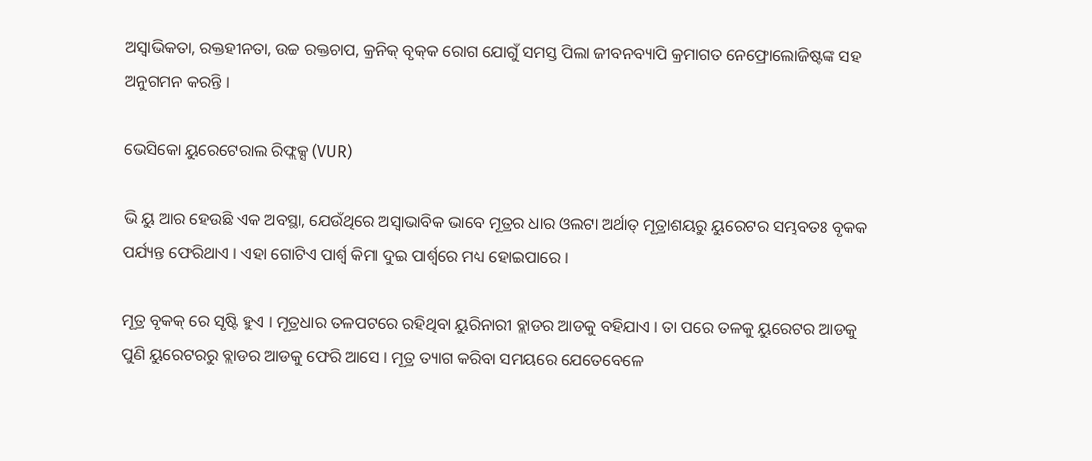ଅସ୍ଵାଭିକତା, ରକ୍ତହୀନତା, ଉଚ୍ଚ ରକ୍ତଚାପ, କ୍ରନିକ୍ ବୃକ୍‌କ ରୋଗ ଯୋଗୁଁ ସମସ୍ତ ପିଲା ଜୀବନବ୍ୟାପି କ୍ରମାଗତ ନେଫ୍ରୋଲୋଜିଷ୍ଟଙ୍କ ସହ ଅନୁଗମନ କରନ୍ତି ।

ଭେସିକୋ ୟୁରେଟେରାଲ ରିଫ୍ଲକ୍ସ (VUR)

ଭି ୟୁ ଆର ହେଉଛି ଏକ ଅବସ୍ଥା, ଯେଉଁଥିରେ ଅସ୍ଵାଭାବିକ ଭାବେ ମୂତ୍ରର ଧାର ଓଲଟା ଅର୍ଥାତ୍ ମୂତ୍ରାଶୟରୁ ୟୁରେଟର ସମ୍ଭବତଃ ବୃକକ ପର୍ଯ୍ୟନ୍ତ ଫେରିଥାଏ । ଏହା ଗୋଟିଏ ପାର୍ଶ୍ଵ କିମା ଦୁଇ ପାର୍ଶ୍ଵରେ ମଧ୍ୟ ହୋଇପାରେ ।

ମୂତ୍ର ବୃକକ୍ ରେ ସୃଷ୍ଟି ହୁଏ । ମୂତ୍ରଧାର ତଳପଟରେ ରହିଥିବା ୟୁରିନାରୀ ବ୍ଲାଡର ଆଡକୁ ବହିଯାଏ । ତା ପରେ ତଳକୁ ୟୁରେଟର ଆଡକୁ ପୁଣି ୟୁରେଟରରୁ ବ୍ଲାଡର ଆଡକୁ ଫେରି ଆସେ । ମୂତ୍ର ତ୍ୟାଗ କରିବା ସମୟରେ ଯେତେବେଳେ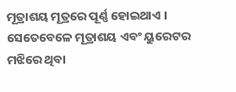ମୂତ୍ରାଶୟ ମୂତ୍ରରେ ପୂର୍ଣ୍ଣ ହୋଇଥାଏ । ସେତେବେଳେ ମୂତ୍ରାଶୟ ଏବଂ ୟୁରେଟର ମଝିରେ ଥିବା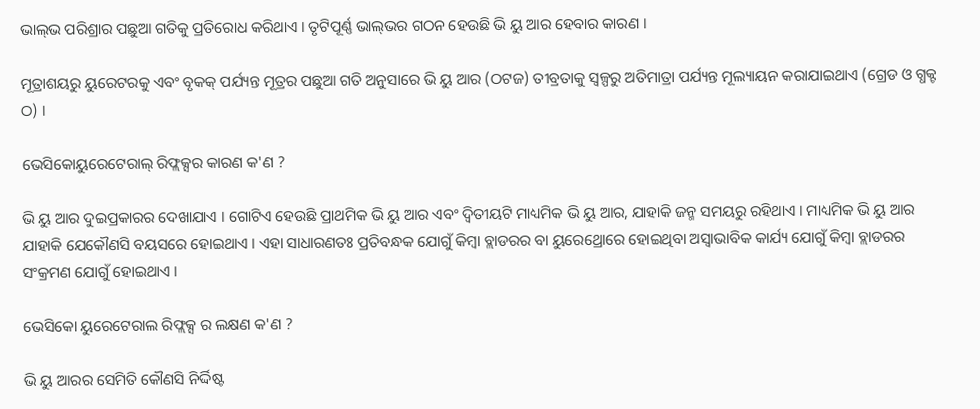ଭାଲ୍‌ଭ ପରିଶ୍ରାର ପଛୁଆ ଗତିକୁ ପ୍ରତିରୋଧ କରିଥାଏ । ତୃଟିପୂର୍ଣ୍ଣ ଭାଲ୍‌ଭର ଗଠନ ହେଉଛି ଭି ୟୁ ଆର ହେବାର କାରଣ ।

ମୂତ୍ରାଶୟରୁ ୟୁରେଟରକୁ ଏବଂ ବୃକକ୍ ପର୍ଯ୍ୟନ୍ତ ମୂତ୍ରର ପଛୁଆ ଗତି ଅନୁସାରେ ଭି ୟୁ ଆର (ଠଟଜ) ତୀବ୍ରତାକୁ ସ୍ୱଳ୍ପରୁ ଅତିମାତ୍ରା ପର୍ଯ୍ୟନ୍ତ ମୂଲ୍ୟାୟନ କରାଯାଇଥାଏ (ଗ୍ରେଡ ଓ ଗ୍ଧକ୍ଟ ଠ) ।

ଭେସିକୋୟୁରେଟେରାଲ୍ ରିଫ୍ଲକ୍ସର କାରଣ କ'ଣ ?

ଭି ୟୁ ଆର ଦୁଇପ୍ରକାରର ଦେଖାଯାଏ । ଗୋଟିଏ ହେଉଛି ପ୍ରାଥମିକ ଭି ୟୁ ଆର ଏବଂ ଦ୍ଵିତୀୟଟି ମାଧ୍ୟମିକ ଭି ୟୁ ଆର, ଯାହାକି ଜନ୍ମ ସମୟରୁ ରହିଥାଏ । ମାଧ୍ୟମିକ ଭି ୟୁ ଆର ଯାହାକି ଯେକୌଣସି ବୟସରେ ହୋଇଥାଏ । ଏହା ସାଧାରଣତଃ ପ୍ରତିବନ୍ଧକ ଯୋଗୁଁ କିମ୍ବା ବ୍ଲାଡରର ବା ୟୁରେଥ୍ରୋରେ ହୋଇଥିବା ଅସ୍ଵାଭାବିକ କାର୍ଯ୍ୟ ଯୋଗୁଁ କିମ୍ବା ବ୍ଲାଡରର ସଂକ୍ରମଣ ଯୋଗୁଁ ହୋଇଥାଏ ।

ଭେସିକୋ ୟୁରେଟେରାଲ ରିଫ୍ଲକ୍ସ ର ଲକ୍ଷଣ କ'ଣ ?

ଭି ୟୁ ଆରର ସେମିତି କୌଣସି ନିର୍ଦ୍ଦିଷ୍ଟ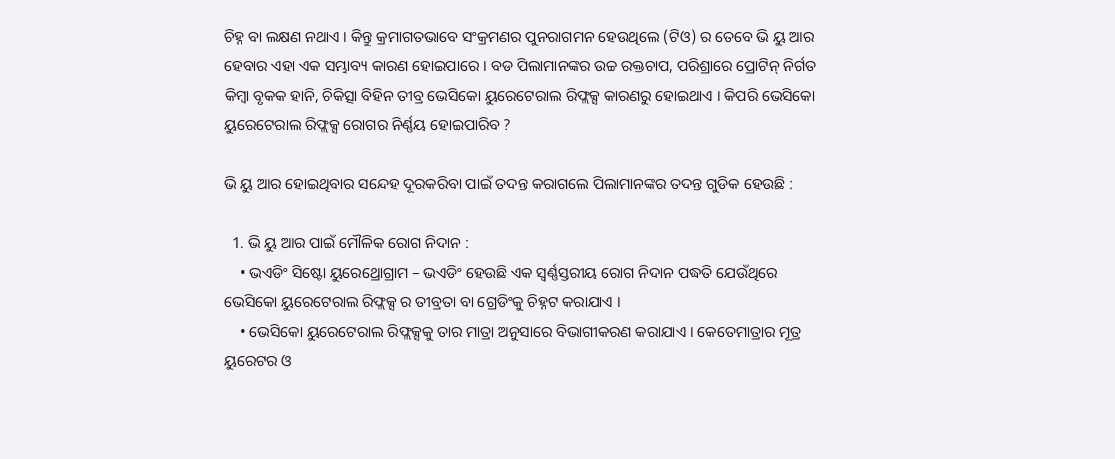ଚିହ୍ନ ବା ଲକ୍ଷଣ ନଥାଏ । କିନ୍ତୁ କ୍ରମାଗତଭାବେ ସଂକ୍ରମଣର ପୁନରାଗମନ ହେଉଥିଲେ (ଟିଓ) ର ତେବେ ଭି ୟୁ ଆର ହେବାର ଏହା ଏକ ସମ୍ଭାବ୍ୟ କାରଣ ହୋଇପାରେ । ବଡ ପିଲାମାନଙ୍କର ଉଚ୍ଚ ରକ୍ତଚାପ, ପରିଶ୍ରାରେ ପ୍ରୋଟିନ୍ ନିର୍ଗତ କିମ୍ବା ବୃକକ ହାନି, ଚିକିତ୍ସା ବିହିନ ତୀବ୍ର ଭେସିକୋ ୟୁରେଟେରାଲ ରିଫ୍ଲକ୍ସ କାରଣରୁ ହୋଇଥାଏ । କିପରି ଭେସିକୋ ୟୁରେଟେରାଲ ରିଫ୍ଲକ୍ସ ରୋଗର ନିର୍ଣ୍ଣୟ ହୋଇପାରିବ ?

ଭି ୟୁ ଆର ହୋଇଥିବାର ସନ୍ଦେହ ଦୂରକରିବା ପାଇଁ ତଦନ୍ତ କରାଗଲେ ପିଲାମାନଙ୍କର ତଦନ୍ତ ଗୁଡିକ ହେଉଛି :

  1. ଭି ୟୁ ଆର ପାଇଁ ମୌଳିକ ରୋଗ ନିଦାନ :
    • ଭଏଡିଂ ସିଷ୍ଟୋ ୟୁରେଥ୍ରୋଗ୍ରାମ – ଭଏଡିଂ ହେଉଛି ଏକ ସ୍ଵର୍ଣ୍ଣସ୍ତରୀୟ ରୋଗ ନିଦାନ ପଦ୍ଧତି ଯେଉଁଥିରେ ଭେସିକୋ ୟୁରେଟେରାଲ ରିଫ୍ଲକ୍ସ ର ତୀବ୍ରତା ବା ଗ୍ରେଡିଂକୁ ଚିହ୍ନଟ କରାଯାଏ ।
    • ଭେସିକୋ ୟୁରେଟେରାଲ ରିଫ୍ଲକ୍ସକୁ ତାର ମାତ୍ରା ଅନୁସାରେ ବିଭାଗୀକରଣ କରାଯାଏ । କେତେମାତ୍ରାର ମୂତ୍ର ୟୁରେଟର ଓ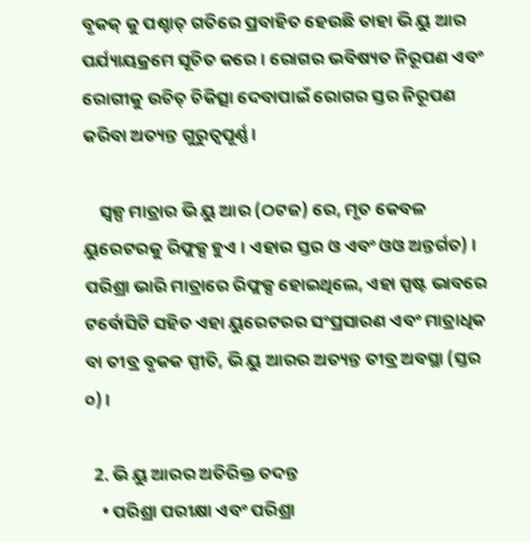ବୃକକ୍ କୁ ପଶ୍ଚାତ୍ ଗତିରେ ପ୍ରବାହିତ ହେଉଛି ତାହା ଭି ୟୁ ଆର ପର୍ଯ୍ୟାୟକ୍ରମେ ସୂଚିତ କରେ । ରୋଗର ଭବିଷ୍ୟତ ନିରୂପଣ ଏବଂ ରୋଗୀକୁ ଉଚିତ୍ ଚିକିତ୍ସା ଦେବାପାଇଁ ରୋଗର ସ୍ତର ନିରୂପଣ କରିବା ଅତ୍ୟନ୍ତ ଗୁରୁତ୍ଵପୂର୍ଣ୍ଣ ।

    ସ୍ୱଳ୍ପ ମାତ୍ରାର ଭି ୟୁ ଆର (ଠଟଜ) ରେ, ମୃତ କେବଳ ୟୁରେଟରକୁ ରିଫ୍ଲକ୍ସ ହୁଏ । ଏହାର ସ୍ତର ଓ ଏବଂ ଓଓ ଅନ୍ତର୍ଗତ) । ପରିଶ୍ରା ଭାରି ମାତ୍ରାରେ ରିଫ୍ଲକ୍ସ ହୋଇଥିଲେ, ଏହା ସ୍ପଷ୍ଟ ଭାବରେ ଟର୍ବୋସିଟି ସହିତ ଏହା ୟୁରେଟରର ସଂପ୍ରସାରଣ ଏବଂ ମାତ୍ରାଧିକ ବା ତୀବ୍ର ବୃକକ ସ୍ପୀତି, ଭି ୟୁ ଆରର ଅତ୍ୟନ୍ତ ତୀବ୍ର ଅବସ୍ଥା (ସ୍ତର ୦) ।

  2. ଭି ୟୁ ଆରର ଅତିରିକ୍ତ ତଦନ୍ତ
    • ପରିଶ୍ରା ପରୀକ୍ଷା ଏବଂ ପରିଶ୍ରା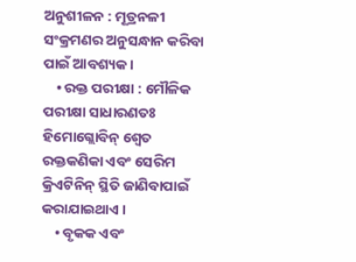ଅନୁଶୀଳନ : ମୂତ୍ରନଳୀ ସଂକ୍ରମଣର ଅନୁସନ୍ଧାନ କରିବା ପାଇଁ ଆବଶ୍ୟକ ।
    • ରକ୍ତ ପରୀକ୍ଷା : ମୌଳିକ ପରୀକ୍ଷା ସାଧାରଣତଃ ହିମୋଗ୍ଲୋବିନ୍ ଶ୍ୱେତ ରକ୍ତକଣିକା ଏବଂ ସେରିମ କ୍ରିଏଟିନିନ୍ ସ୍ଥିତି ଜାଣିବାପାଇଁ କରାଯାଇଥାଏ ।
    • ବୃକକ ଏବଂ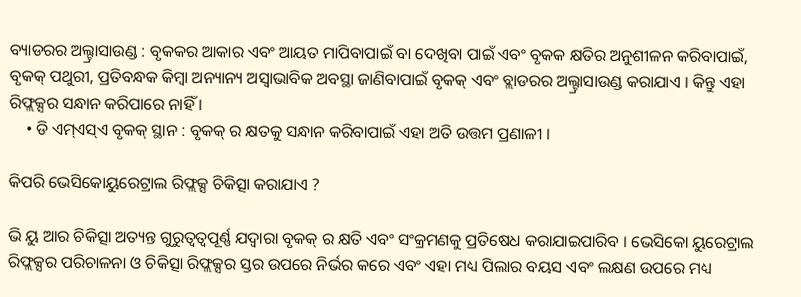ବ୍ୟାଡରର ଅଲ୍ଟ୍ରାସାଉଣ୍ଡ : ବୃକକର ଆକାର ଏବଂ ଆୟତ ମାପିବାପାଇଁ ବା ଦେଖିବା ପାଇଁ ଏବଂ ବୃକକ କ୍ଷତିର ଅନୁଶୀଳନ କରିବାପାଇଁ, ବୃକକ୍ ପଥୁରୀ, ପ୍ରତିବନ୍ଧକ କିମ୍ବା ଅନ୍ୟାନ୍ୟ ଅସ୍ଵାଭାବିକ ଅବସ୍ଥା ଜାଣିବାପାଇଁ ବୃକକ୍ ଏବଂ ବ୍ଲାଡରର ଅଲ୍ଟ୍ରାସାଉଣ୍ଡ କରାଯାଏ । କିନ୍ତୁ ଏହା ରିଫ୍ଲକ୍ସର ସନ୍ଧାନ କରିପାରେ ନାହିଁ ।
    • ଡି ଏମ୍ଏସ୍ଏ ବୃକକ୍ ସ୍ଥାନ : ବୃକକ୍ ର କ୍ଷତକୁ ସନ୍ଧାନ କରିବାପାଇଁ ଏହା ଅତି ଉତ୍ତମ ପ୍ରଣାଳୀ ।

କିପରି ଭେସିକୋୟୁରେଟ୍ରାଲ ରିଫ୍ଲକ୍ସ ଚିକିତ୍ସା କରାଯାଏ ?

ଭି ୟୁ ଆର ଚିକିତ୍ସା ଅତ୍ୟନ୍ତ ଗୁରୁତ୍ଵତ୍ଵପୂର୍ଣ୍ଣ ଯଦ୍ଵାରା ବୃକକ୍ ର କ୍ଷତି ଏବଂ ସଂକ୍ରମଣକୁ ପ୍ରତିଷେଧ କରାଯାଇପାରିବ । ଭେସିକୋ ୟୁରେଟ୍ରାଲ ରିଫ୍ଲକ୍ସର ପରିଚାଳନା ଓ ଚିକିତ୍ସା ରିଫ୍ଲକ୍ସର ସ୍ତର ଉପରେ ନିର୍ଭର କରେ ଏବଂ ଏହା ମଧ୍ୟ ପିଲାର ବୟସ ଏବଂ ଲକ୍ଷଣ ଉପରେ ମଧ୍ୟ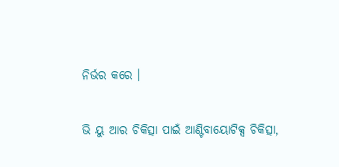ନିର୍ଭର କରେ ।

ଭି ୟୁ ଆର ଚିକିତ୍ସା ପାଇଁ ଆଣ୍ଟିବାୟୋଟିକ୍ସ ଚିକିତ୍ସା,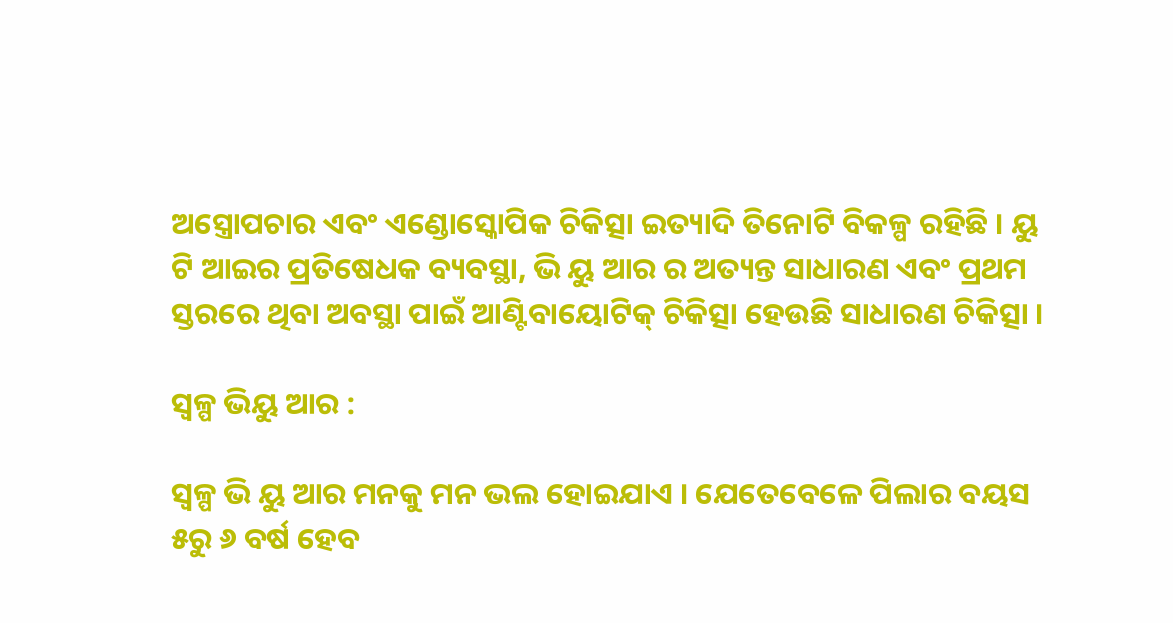ଅସ୍ତ୍ରୋପଚାର ଏବଂ ଏଣ୍ଡୋସ୍କୋପିକ ଚିକିତ୍ସା ଇତ୍ୟାଦି ତିନୋଟି ବିକଳ୍ପ ରହିଛି । ୟୁ ଟି ଆଇର ପ୍ରତିଷେଧକ ବ୍ୟବସ୍ଥା, ଭି ୟୁ ଆର ର ଅତ୍ୟନ୍ତ ସାଧାରଣ ଏବଂ ପ୍ରଥମ ସ୍ତରରେ ଥିବା ଅବସ୍ଥା ପାଇଁ ଆଣ୍ଟିବାୟୋଟିକ୍ ଚିକିତ୍ସା ହେଉଛି ସାଧାରଣ ଚିକିତ୍ସା ।

ସ୍ୱଳ୍ପ ଭିୟୁ ଆର :

ସ୍ୱଳ୍ପ ଭି ୟୁ ଆର ମନକୁ ମନ ଭଲ ହୋଇଯାଏ । ଯେତେବେଳେ ପିଲାର ବୟସ ୫ରୁ ୬ ବର୍ଷ ହେବ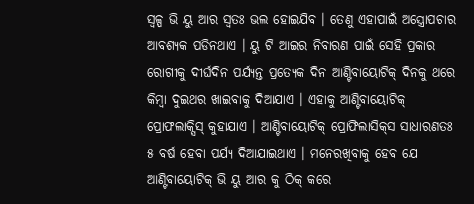ସ୍ୱଳ୍ପ ଭି ୟୁ ଆର ସ୍ଵତଃ ଭଲ ହୋଇଯିବ । ତେଣୁ ଏହାପାଇଁ ଅସ୍ତ୍ରୋପଚାର ଆବଶ୍ୟକ ପଡିନଥାଏ । ୟୁ ଟି ଆଇର ନିବାରଣ ପାଇଁ ସେହି ପ୍ରକାର ରୋଗୀକୁ ଦୀର୍ଘଦିନ ପର୍ଯ୍ୟନ୍ତ ପ୍ରତ୍ୟେକ ଦିନ ଆଣ୍ଟିବାୟୋଟିକ୍ ଦିନକୁ ଥରେ କିମ୍ବା ଦୁଇଥର ଖାଇବାକୁ ଦିଆଯାଏ । ଏହାକୁ ଆଣ୍ଟିବାୟୋଟିକ୍ ପ୍ରୋଫଲାକ୍ସିସ୍ କୁହାଯାଏ । ଆଣ୍ଟିବାୟୋଟିକ୍ ପ୍ରୋଫିଲାସିକ୍‌ସ ସାଧାରଣତଃ ୫ ବର୍ଷ ହେବା ପର୍ଯ୍ୟ ଦିଆଯାଇଥାଏ । ମନେରଖିବାକୁ ହେବ ଯେ ଆଣ୍ଟିବାୟୋଟିକ୍ ଭି ୟୁ ଆର କୁ ଠିକ୍ କରେ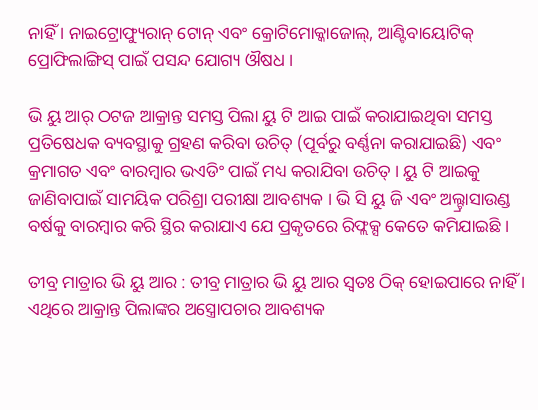ନାହିଁ । ନାଇଟ୍ରୋଫ୍ୟୁରାନ୍ ଟୋନ୍ ଏବଂ କ୍ରୋଟିମୋକ୍କାଜୋଲ୍, ଆଣ୍ଟିବାୟୋଟିକ୍ ପ୍ରୋଫିଲାଙ୍ଗିସ୍ ପାଇଁ ପସନ୍ଦ ଯୋଗ୍ୟ ଔଷଧ ।

ଭି ୟୁ ଆର୍ ଠଟଜ ଆକ୍ରାନ୍ତ ସମସ୍ତ ପିଲା ୟୁ ଟି ଆଇ ପାଇଁ କରାଯାଇଥିବା ସମସ୍ତ ପ୍ରତିଷେଧକ ବ୍ୟବସ୍ଥାକୁ ଗ୍ରହଣ କରିବା ଉଚିତ୍ (ପୂର୍ବରୁ ବର୍ଣ୍ଣନା କରାଯାଇଛି) ଏବଂ କ୍ରମାଗତ ଏବଂ ବାରମ୍ବାର ଭଏଡିଂ ପାଇଁ ମଧ୍ୟ କରାଯିବା ଉଚିତ୍ । ୟୁ ଟି ଆଇକୁ ଜାଣିବାପାଇଁ ସାମୟିକ ପରିଶ୍ରା ପରୀକ୍ଷା ଆବଶ୍ୟକ । ଭି ସି ୟୁ ଜି ଏବଂ ଅଲ୍ଟ୍ରାସାଉଣ୍ଡ ବର୍ଷକୁ ବାରମ୍ବାର କରି ସ୍ଥିର କରାଯାଏ ଯେ ପ୍ରକୃତରେ ରିଫ୍ଲକ୍ସ କେତେ କମିଯାଇଛି ।

ତୀବ୍ର ମାତ୍ରାର ଭି ୟୁ ଆର : ତୀବ୍ର ମାତ୍ରାର ଭି ୟୁ ଆର ସ୍ଵତଃ ଠିକ୍ ହୋଇପାରେ ନାହିଁ । ଏଥିରେ ଆକ୍ରାନ୍ତ ପିଲାଙ୍କର ଅସ୍ତ୍ରୋପଚାର ଆବଶ୍ୟକ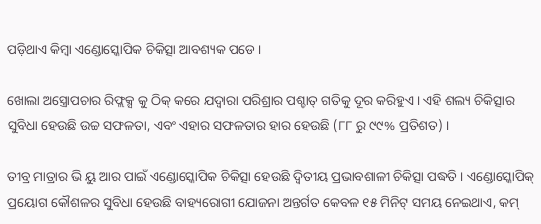ପଡ଼ିଥାଏ କିମ୍ବା ଏଣ୍ଡୋସ୍କୋପିକ ଚିକିତ୍ସା ଆବଶ୍ୟକ ପଡେ ।

ଖୋଲା ଅସ୍ତ୍ରୋପଚାର ରିଫ୍ଲକ୍ସ କୁ ଠିକ୍ କରେ ଯଦ୍ଵାରା ପରିଶ୍ରାର ପଶ୍ଚାତ୍ ଗତିକୁ ଦୂର କରିହୁଏ । ଏହି ଶଲ୍ୟ ଚିକିତ୍ସାର ସୁବିଧା ହେଉଛି ଉଚ୍ଚ ସଫଳତା, ଏବଂ ଏହାର ସଫଳତାର ହାର ହେଉଛି (୮୮ ରୁ ୯୯% ପ୍ରତିଶତ) ।

ତୀବ୍ର ମାତ୍ରାର ଭି ୟୁ ଆର ପାଇଁ ଏଣ୍ଡୋସ୍କୋପିକ ଚିକିତ୍ସା ହେଉଛି ଦ୍ଵିତୀୟ ପ୍ରଭାବଶାଳୀ ଚିକିତ୍ସା ପଦ୍ଧତି । ଏଣ୍ଡୋସ୍କୋପିକ୍ ପ୍ରୟୋଗ କୌଶଳର ସୁବିଧା ହେଉଛି ବାହ୍ୟରୋଗୀ ଯୋଜନା ଅନ୍ତର୍ଗତ କେବଳ ୧୫ ମିନିଟ୍ ସମୟ ନେଇଥାଏ, କମ୍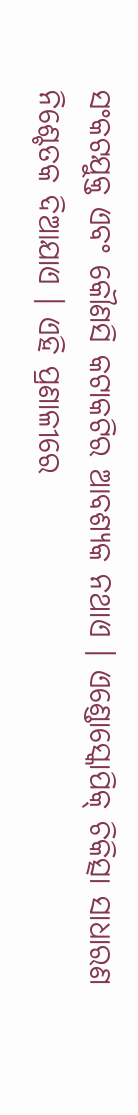ସଂକଟଯୁକ୍ତ ଏବଂ କୌଣସି କଟାକଟିର ଆବଶ୍ୟକ ନଥାଏ । ଏଣ୍ଡୋସ୍କୋପିକ୍ ଚିକିତ୍ସା ସାଧାରଣ ନିଶ୍ଚେତକ ଦିଆଯାଏ । ଏହି ପ୍ରଣାଳୀରେ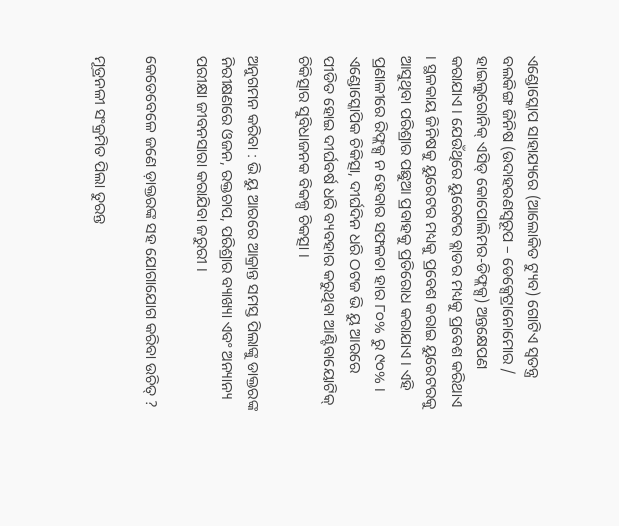ଏଣ୍ଡୋସ୍କୋପ ସାହାଯ୍ୟରେ (ଆଲୋକିତ ଟ୍ୟୁବ) ଗୋଟିଏ ସ୍ଵତନ୍ତ୍ର ବଲକିଙ୍ଗ ଜିନିଷ (ଉଦାହରଣସ୍ୱରୂପ – ଡେକ୍ସେଟ୍ରାନୋମୋର / ହାଇଲୁରୋନିକ୍ ଏସିଡ୍ କୋପୋଲିମର-ଡିଫ୍ଲକ୍ସ) ଅନ୍ତକ୍ଷେପଣ କରାଯାଏ । ଯେଉଁଥିରେ ୟୁରେଟର ବ୍ଲାଡର ମଧ୍ୟକୁ ପ୍ରବେଶ କରିଥାଏ । ସ୍ଥଳକାୟ ଜିନିଷକୁ ୟୁରେଟର ମଧ୍ୟକୁ ପ୍ରବେଶ କରାଇ ୟୁରେଟରକୁ ଆସୁଥିବା ପରିଶ୍ରାର ପଛୁଆ ପ୍ରବାହକୁ ପ୍ରତିରୋଧ କରାଯାଏ । ଏହି ପ୍ରଣାଳୀରେ ରିଫ୍ଲକ୍ସ ନ ହେବାର ସଫଳତା ହାର ୮୦% ରୁ ୯୦% । ଏଣ୍ଡୋସ୍କୋପିକ ଚିକିତ୍ସା, ଦୀର୍ଘଦିନ ଧରି ଠଟଜ ଭି ୟୁ ଆରରେ ପୀଡିତ ହୋଇ ଦୀର୍ଘବର୍ଷ ଧରି ବ୍ୟବହାର କରୁଥିବା ଆଣ୍ଟିବାୟୋଟିକ୍ ଚିକିତ୍ସାର ସୁବିଧାଜନକ ବିକଳ୍ପ ଚିକତ୍ସା ।

ଅନୁଗମନ କରିବା : ଭି ୟୁ ଆରରେ ଆକ୍ରାନ୍ତ ସମସ୍ତ ପିଲାଙ୍କୁ ଡାକ୍ତରଙ୍କ ନିରୀକ୍ଷଣରେ ଓଜନ, ରକ୍ତଚାପ, ପରିଶ୍ରାର ବ୍ୟାଖ୍ୟା ଏବଂ ଅନ୍ୟାନ୍ୟ ପରୀକ୍ଷା ଜୀବନସାରା କରାଯିବା ଜରୁରୀ ।

କେତେବେଳେ ଜଣେ ଡ଼ାକ୍ତରଙ୍କ ସହ ଯୋଗାଯୋଗ କରିବା ଉଚିତ୍ ?

ମୂତ୍ରନଳୀ ସଂକ୍ରମିତ ପିଲା ତୁରନ୍ତ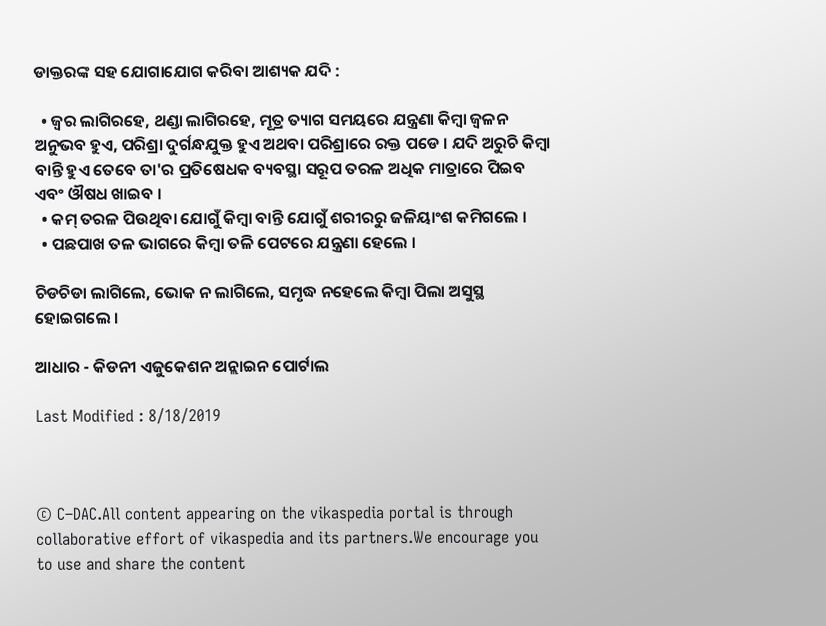ଡାକ୍ତରଙ୍କ ସହ ଯୋଗାଯୋଗ କରିବା ଆଶ୍ୟକ ଯଦି :

  • ଜ୍ଵର ଲାଗିରହେ, ଥଣ୍ଡା ଲାଗିରହେ, ମୂତ୍ର ତ୍ୟାଗ ସମୟରେ ଯନ୍ତ୍ରଣା କିମ୍ବା ଜ୍ଵଳନ ଅନୁଭବ ହୁଏ, ପରିଶ୍ରା ଦୁର୍ଗନ୍ଧଯୁକ୍ତ ହୁଏ ଅଥବା ପରିଶ୍ରାରେ ରକ୍ତ ପଡେ । ଯଦି ଅରୁଚି କିମ୍ବା ବାନ୍ତି ହୁଏ ତେବେ ତା'ର ପ୍ରତିଷେଧକ ବ୍ୟବସ୍ଥା ସରୂପ ତରଳ ଅଧିକ ମାତ୍ରାରେ ପିଇବ ଏବଂ ଔଷଧ ଖାଇବ ।
  • କମ୍ ତରଳ ପିଉଥିବା ଯୋଗୁଁ କିମ୍ବା ବାନ୍ତି ଯୋଗୁଁ ଶରୀରରୁ ଜଳିୟାଂଶ କମିଗଲେ ।
  • ପଛପାଖ ତଳ ଭାଗରେ କିମ୍ବା ତଳି ପେଟରେ ଯନ୍ତ୍ରଣା ହେଲେ ।

ଚିଡଚିଡା ଲାଗିଲେ, ଭୋକ ନ ଲାଗିଲେ, ସମୃଦ୍ଧ ନହେଲେ କିମ୍ବା ପିଲା ଅସୁସ୍ଥ ହୋଇଗଲେ ।

ଆଧାର - କିଡନୀ ଏଜୁକେଶନ ଅନ୍ଲାଇନ ପୋର୍ଟାଲ

Last Modified : 8/18/2019



© C–DAC.All content appearing on the vikaspedia portal is through collaborative effort of vikaspedia and its partners.We encourage you to use and share the content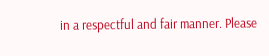in a respectful and fair manner. Please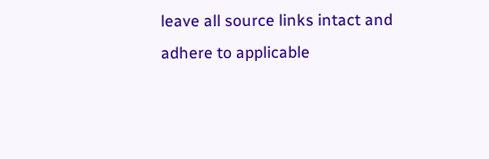leave all source links intact and adhere to applicable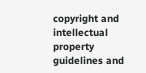copyright and intellectual property guidelines and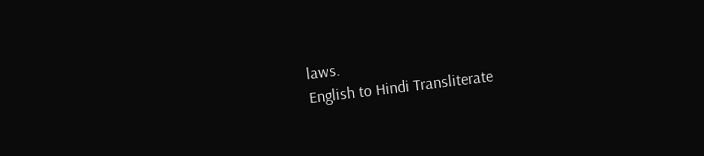laws.
English to Hindi Transliterate